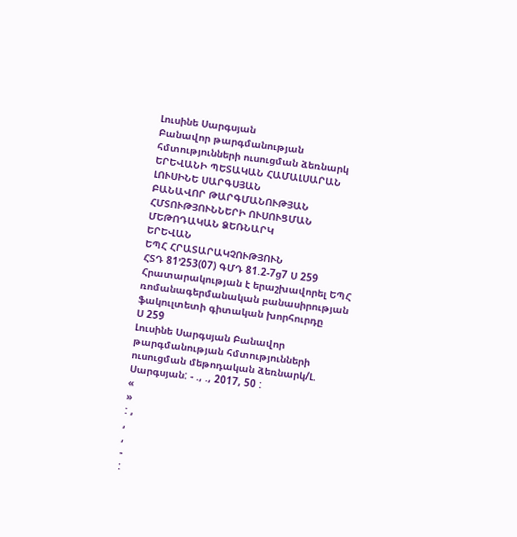Լուսինե Սարգսյան
Բանավոր թարգմանության հմտությունների ուսուցման ձեռնարկ
ԵՐԵՎԱՆԻ ՊԵՏԱԿԱՆ ՀԱՄԱԼՍԱՐԱՆ
ԼՈՒՍԻՆԵ ՍԱՐԳՍՅԱՆ
ԲԱՆԱՎՈՐ ԹԱՐԳՄԱՆՈՒԹՅԱՆ
ՀՄՏՈՒԹՅՈՒՆՆԵՐԻ ՈՒՍՈՒՑՄԱՆ
ՄԵԹՈԴԱԿԱՆ ՁԵՌՆԱՐԿ
ԵՐԵՎԱՆ
ԵՊՀ ՀՐԱՏԱՐԱԿՉՈՒԹՅՈՒՆ
ՀՏԴ 81’253(07) ԳՄԴ 81.2-7ց7 Ս 259
Հրատարակության է երաշխավորել ԵՊՀ ռոմանագերմանական բանասիրության ֆակուլտետի գիտական խորհուրդը
Ս 259
Լուսինե Սարգսյան Բանավոր թարգմանության հմտությունների ուսուցման մեթոդական ձեռնարկ/Լ. Սարգսյան: - ., ., 2017, 50 :
«
»
: ,
,
,
-
: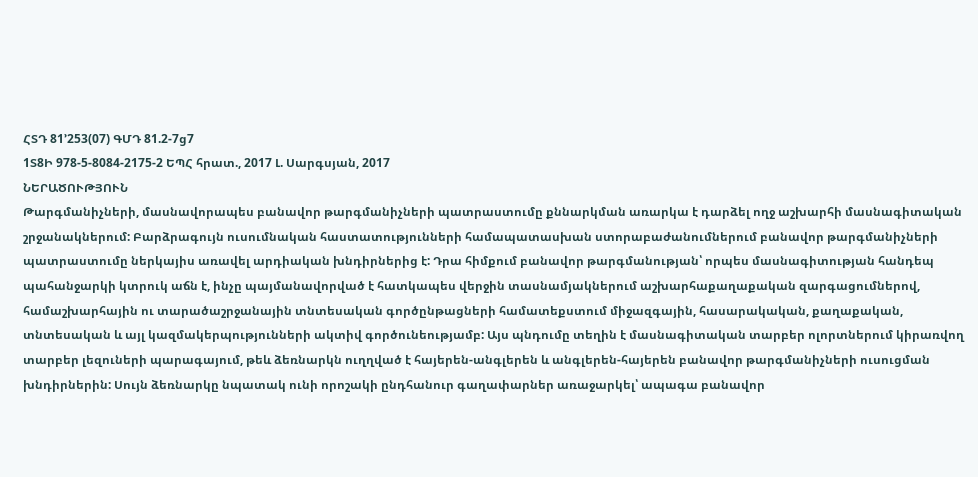ՀՏԴ 81’253(07) ԳՄԴ 81.2-7ց7
1Տ8Ի 978-5-8084-2175-2 ԵՊՀ հրատ., 2017 Լ. Սարգսյան, 2017
ՆԵՐԱԾՈՒԹՅՈՒՆ
Թարգմանիչների, մասնավորապես բանավոր թարգմանիչների պատրաստումը քննարկման առարկա է դարձել ողջ աշխարհի մասնագիտական շրջանակներում: Բարձրագույն ուսումնական հաստատությունների համապատասխան ստորաբաժանումներում բանավոր թարգմանիչների պատրաստումը ներկայիս առավել արդիական խնդիրներից է: Դրա հիմքում բանավոր թարգմանության՝ որպես մասնագիտության հանդեպ պահանջարկի կտրուկ աճն է, ինչը պայմանավորված է հատկապես վերջին տասնամյակներում աշխարհաքաղաքական զարգացումներով, համաշխարհային ու տարածաշրջանային տնտեսական գործընթացների համատեքստում միջազգային, հասարակական, քաղաքական, տնտեսական և այլ կազմակերպությունների ակտիվ գործունեությամբ: Այս պնդումը տեղին է մասնագիտական տարբեր ոլորտներում կիրառվող տարբեր լեզուների պարագայում, թեև ձեռնարկն ուղղված է հայերեն-անգլերեն և անգլերեն-հայերեն բանավոր թարգմանիչների ուսուցման խնդիրներին: Սույն ձեռնարկը նպատակ ունի որոշակի ընդհանուր գաղափարներ առաջարկել՝ ապագա բանավոր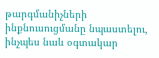թարգմանիչների ինքնուսուցմանը նպաստելու, ինչպես նաև օգտակար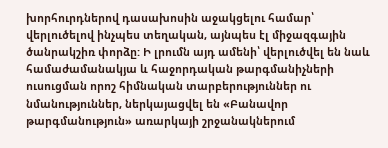խորհուրդներով դասախոսին աջակցելու համար՝ վերլուծելով ինչպես տեղական, այնպես էլ միջազգային ծանրակշիռ փորձը: Ի լրումն այդ ամենի՝ վերլուծվել են նաև համաժամանակյա և հաջորդական թարգմանիչների ուսուցման որոշ հիմնական տարբերություններ ու նմանություններ, ներկայացվել են «Բանավոր թարգմանություն» առարկայի շրջանակներում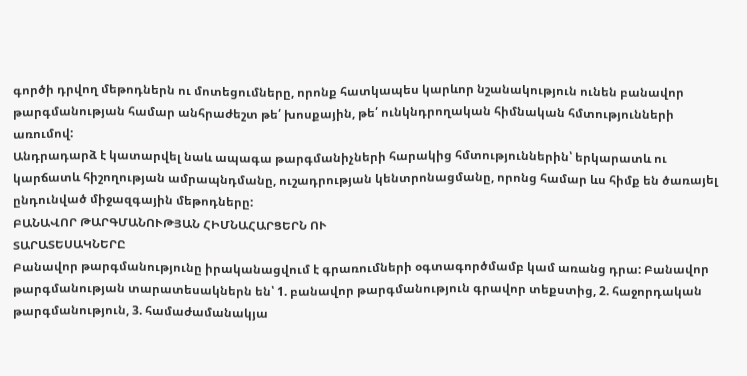գործի դրվող մեթոդներն ու մոտեցումները, որոնք հատկապես կարևոր նշանակություն ունեն բանավոր թարգմանության համար անհրաժեշտ թե՛ խոսքային, թե՛ ունկնդրողական հիմնական հմտությունների առումով:
Անդրադարձ է կատարվել նաև ապագա թարգմանիչների հարակից հմտություններին՝ երկարատև ու կարճատև հիշողության ամրապնդմանը, ուշադրության կենտրոնացմանը, որոնց համար ևս հիմք են ծառայել ընդունված միջազգային մեթոդները:
ԲԱՆԱՎՈՐ ԹԱՐԳՄԱՆՈՒԹՅԱՆ ՀԻՄՆԱՀԱՐՑԵՐՆ ՈՒ
ՏԱՐԱՏԵՍԱԿՆԵՐԸ
Բանավոր թարգմանությունը իրականացվում է գրառումների օգտագործմամբ կամ առանց դրա: Բանավոր թարգմանության տարատեսակներն են՝ 1. բանավոր թարգմանություն գրավոր տեքստից, 2. հաջորդական թարգմանություն, 3. համաժամանակյա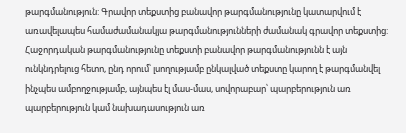թարգմանություն: Գրավոր տեքստից բանավոր թարգմանությունը կատարվում է առավելապես համաժամանակյա թարգմանությունների ժամանակ գրավոր տեքստից: Հաջորդական թարգմանությունը տեքստի բանավոր թարգմանությունն է այն ունկնդրելուց հետո, ընդ որում՝ լսողությամբ ընկալված տեքստը կարող է թարգմանվել ինչպես ամբողջությամբ, այնպես էլ մաս-մաս, սովորաբար՝ պարբերություն առ պարբերություն կամ նախադասություն առ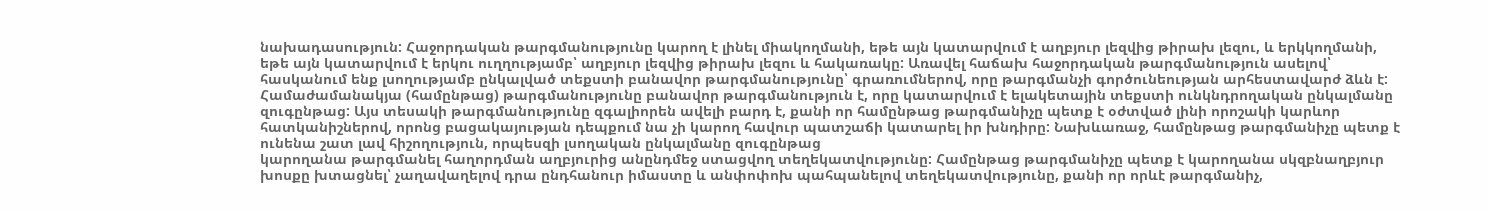նախադասություն: Հաջորդական թարգմանությունը կարող է լինել միակողմանի, եթե այն կատարվում է աղբյուր լեզվից թիրախ լեզու, և երկկողմանի, եթե այն կատարվում է երկու ուղղությամբ՝ աղբյուր լեզվից թիրախ լեզու և հակառակը: Առավել հաճախ հաջորդական թարգմանություն ասելով՝ հասկանում ենք լսողությամբ ընկալված տեքստի բանավոր թարգմանությունը՝ գրառումներով, որը թարգմանչի գործունեության արհեստավարժ ձևն է: Համաժամանակյա (համընթաց) թարգմանությունը բանավոր թարգմանություն է, որը կատարվում է ելակետային տեքստի ունկնդրողական ընկալմանը զուգընթաց: Այս տեսակի թարգմանությունը զգալիորեն ավելի բարդ է, քանի որ համընթաց թարգմանիչը պետք է օժտված լինի որոշակի կարևոր հատկանիշներով, որոնց բացակայության դեպքում նա չի կարող հավուր պատշաճի կատարել իր խնդիրը: Նախևառաջ, համընթաց թարգմանիչը պետք է ունենա շատ լավ հիշողություն, որպեսզի լսողական ընկալմանը զուգընթաց
կարողանա թարգմանել հաղորդման աղբյուրից անընդմեջ ստացվող տեղեկատվությունը: Համընթաց թարգմանիչը պետք է կարողանա սկզբնաղբյուր խոսքը խտացնել՝ չաղավաղելով դրա ընդհանուր իմաստը և անփոփոխ պահպանելով տեղեկատվությունը, քանի որ որևէ թարգմանիչ,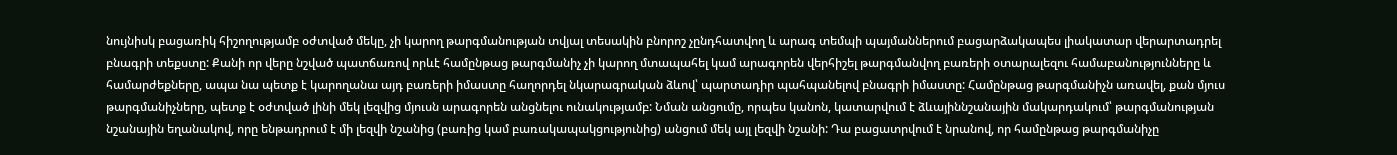նույնիսկ բացառիկ հիշողությամբ օժտված մեկը, չի կարող թարգմանության տվյալ տեսակին բնորոշ չընդհատվող և արագ տեմպի պայմաններում բացարձակապես լիակատար վերարտադրել բնագրի տեքստը: Քանի որ վերը նշված պատճառով որևէ համընթաց թարգմանիչ չի կարող մտապահել կամ արագորեն վերհիշել թարգմանվող բառերի օտարալեզու համաբանությունները և համարժեքները, ապա նա պետք է կարողանա այդ բառերի իմաստը հաղորդել նկարագրական ձևով՝ պարտադիր պահպանելով բնագրի իմաստը: Համընթաց թարգմանիչն առավել, քան մյուս թարգմանիչները, պետք է օժտված լինի մեկ լեզվից մյուսն արագորեն անցնելու ունակությամբ: Նման անցումը, որպես կանոն, կատարվում է ձևայիննշանային մակարդակում՝ թարգմանության նշանային եղանակով, որը ենթադրում է մի լեզվի նշանից (բառից կամ բառակապակցությունից) անցում մեկ այլ լեզվի նշանի: Դա բացատրվում է նրանով, որ համընթաց թարգմանիչը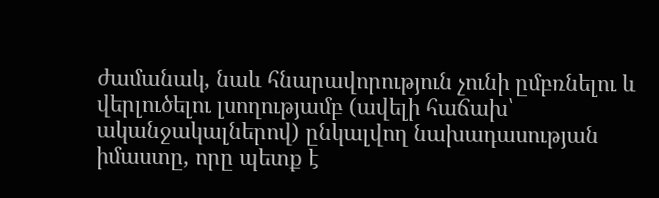ժամանակ, նաև հնարավորություն չունի ըմբռնելու և վերլուծելու լսողությամբ (ավելի հաճախ՝ ականջակալներով) ընկալվող նախադասության իմաստը, որը պետք է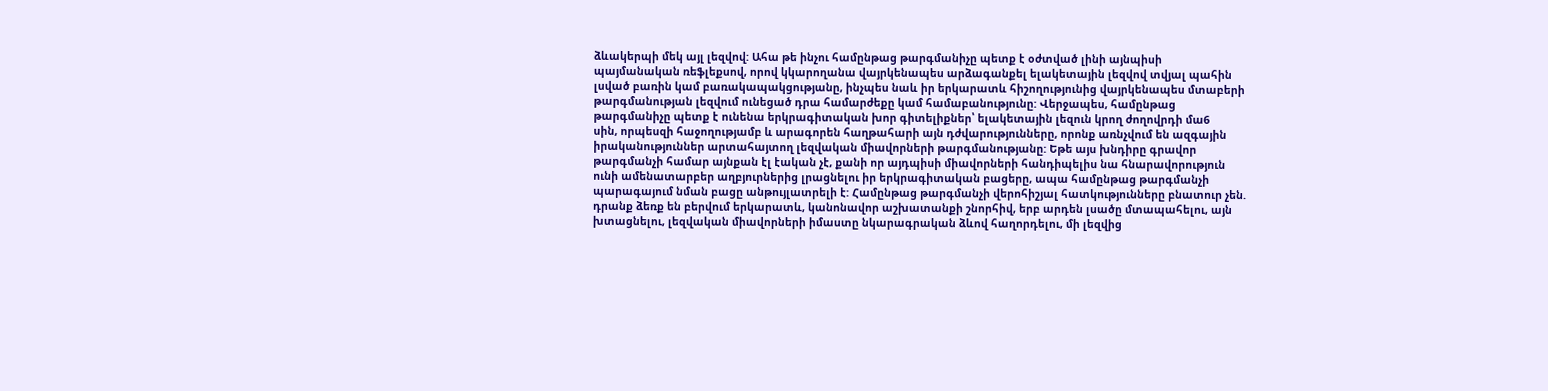ձևակերպի մեկ այլ լեզվով: Ահա թե ինչու համընթաց թարգմանիչը պետք է օժտված լինի այնպիսի պայմանական ռեֆլեքսով, որով կկարողանա վայրկենապես արձագանքել ելակետային լեզվով տվյալ պահին լսված բառին կամ բառակապակցությանը, ինչպես նաև իր երկարատև հիշողությունից վայրկենապես մտաբերի թարգմանության լեզվում ունեցած դրա համարժեքը կամ համաբանությունը: Վերջապես, համընթաց թարգմանիչը պետք է ունենա երկրագիտական խոր գիտելիքներ՝ ելակետային լեզուն կրող ժողովրդի մա6
սին, որպեսզի հաջողությամբ և արագորեն հաղթահարի այն դժվարությունները, որոնք առնչվում են ազգային իրականություններ արտահայտող լեզվական միավորների թարգմանությանը: Եթե այս խնդիրը գրավոր թարգմանչի համար այնքան էլ էական չէ, քանի որ այդպիսի միավորների հանդիպելիս նա հնարավորություն ունի ամենատարբեր աղբյուրներից լրացնելու իր երկրագիտական բացերը, ապա համընթաց թարգմանչի պարագայում նման բացը անթույլատրելի է: Համընթաց թարգմանչի վերոհիշյալ հատկությունները բնատուր չեն. դրանք ձեռք են բերվում երկարատև, կանոնավոր աշխատանքի շնորհիվ, երբ արդեն լսածը մտապահելու, այն խտացնելու, լեզվական միավորների իմաստը նկարագրական ձևով հաղորդելու, մի լեզվից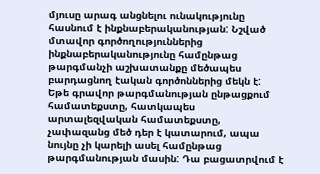մյուսը արագ անցնելու ունակությունը հասնում է ինքնաբերականության: Նշված մտավոր գործողություններից ինքնաբերականությունը համընթաց թարգմանչի աշխատանքը մեծապես բարդացնող էական գործոններից մեկն է: Եթե գրավոր թարգմանության ընթացքում համատեքստը, հատկապես արտալեզվական համատեքստը, չափազանց մեծ դեր է կատարում, ապա նույնը չի կարելի ասել համընթաց թարգմանության մասին: Դա բացատրվում է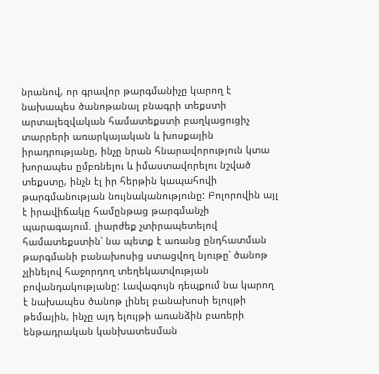նրանով, որ գրավոր թարգմանիչը կարող է նախապես ծանոթանալ բնագրի տեքստի արտալեզվական համատեքստի բաղկացուցիչ տարրերի առարկայական և խոսքային իրադրությանը, ինչը նրան հնարավորություն կտա խորապես ըմբռնելու և իմաստավորելու նշված տեքստը, ինչն էլ իր հերթին կապահովի թարգմանության նույնականությունը: Բոլորովին այլ է իրավիճակը համընթաց թարգմանչի պարագայում. լիարժեք չտիրապետելով համատեքստին՝ նա պետք է առանց ընդհատման թարգմանի բանախոսից ստացվող նյութը՝ ծանոթ չլինելով հաջորդող տեղեկատվության բովանդակությանը: Լավագույն դեպքում նա կարող է նախապես ծանոթ լինել բանախոսի ելույթի թեմային, ինչը այդ ելույթի առանձին բառերի ենթադրական կանխատեսման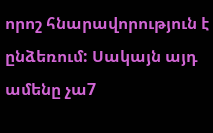որոշ հնարավորություն է ընձեռում: Սակայն այդ ամենը չա7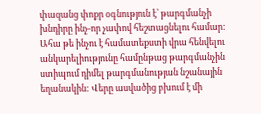փազանց փոքր օգնություն է՝ թարգմանչի խնդիրը ինչ-որ չափով հեշտացնելու համար: Ահա թե ինչու է համատեքստի վրա հենվելու անկարելիությունը համընթաց թարգմանչին ստիպում դիմել թարգմանության նշանային եղանակին: Վերը ասվածից բխում է մի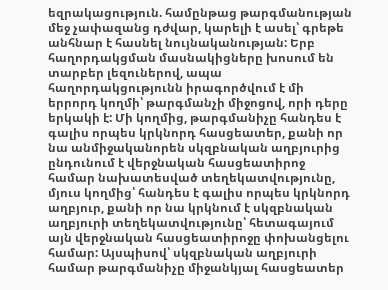եզրակացություն. համընթաց թարգմանության մեջ չափազանց դժվար, կարելի է ասել՝ գրեթե անհնար է հասնել նույնականության: Երբ հաղորդակցման մասնակիցները խոսում են տարբեր լեզուներով, ապա հաղորդակցությունն իրագործվում է մի երրորդ կողմի՝ թարգմանչի միջոցով, որի դերը երկակի է: Մի կողմից, թարգմանիչը հանդես է գալիս որպես կրկնորդ հասցեատեր, քանի որ նա անմիջականորեն սկզբնական աղբյուրից ընդունում է վերջնական հասցեատիրոջ համար նախատեսված տեղեկատվությունը, մյուս կողմից՝ հանդես է գալիս որպես կրկնորդ աղբյուր, քանի որ նա կրկնում է սկզբնական աղբյուրի տեղեկատվությունը՝ հետագայում այն վերջնական հասցեատիրոջը փոխանցելու համար: Այսպիսով՝ սկզբնական աղբյուրի համար թարգմանիչը միջանկյալ հասցեատեր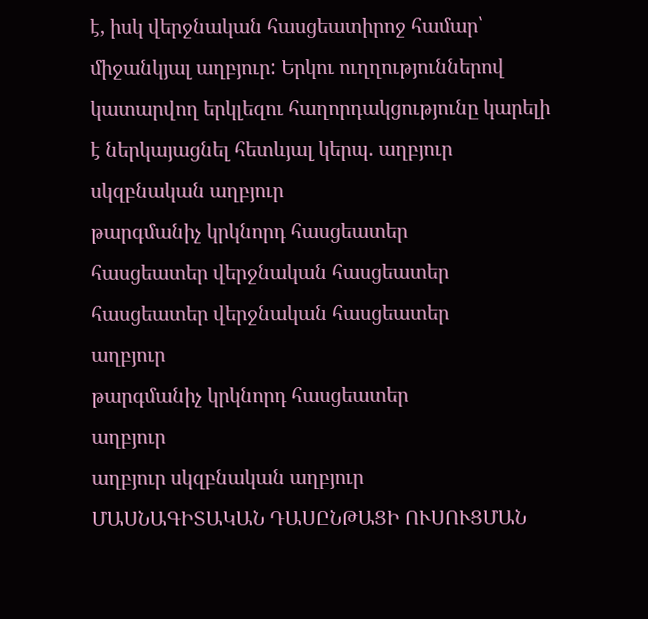է, իսկ վերջնական հասցեատիրոջ համար՝ միջանկյալ աղբյուր: Երկու ուղղություններով կատարվող երկլեզու հաղորդակցությունը կարելի է ներկայացնել հետևյալ կերպ. աղբյուր սկզբնական աղբյուր
թարգմանիչ կրկնորդ հասցեատեր
հասցեատեր վերջնական հասցեատեր
հասցեատեր վերջնական հասցեատեր
աղբյուր
թարգմանիչ կրկնորդ հասցեատեր
աղբյուր
աղբյուր սկզբնական աղբյուր
ՄԱՍՆԱԳԻՏԱԿԱՆ ԴԱՍԸՆԹԱՑԻ ՈՒՍՈՒՑՄԱՆ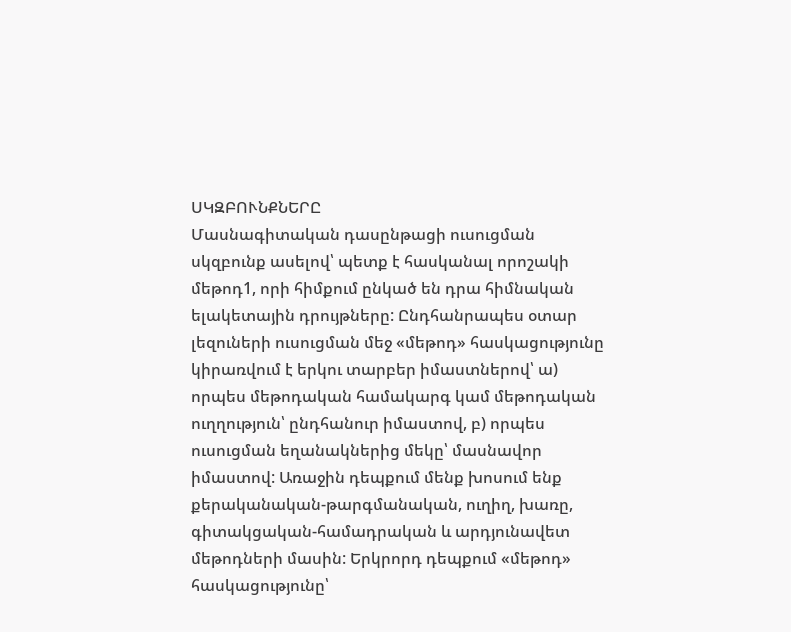ՍԿԶԲՈՒՆՔՆԵՐԸ
Մասնագիտական դասընթացի ուսուցման սկզբունք ասելով՝ պետք է հասկանալ որոշակի մեթոդ1, որի հիմքում ընկած են դրա հիմնական ելակետային դրույթները: Ընդհանրապես օտար լեզուների ուսուցման մեջ «մեթոդ» հասկացությունը կիրառվում է երկու տարբեր իմաստներով՝ ա) որպես մեթոդական համակարգ կամ մեթոդական ուղղություն՝ ընդհանուր իմաստով, բ) որպես ուսուցման եղանակներից մեկը՝ մասնավոր իմաստով: Առաջին դեպքում մենք խոսում ենք քերականական-թարգմանական, ուղիղ, խառը, գիտակցական-համադրական և արդյունավետ մեթոդների մասին: Երկրորդ դեպքում «մեթոդ» հասկացությունը՝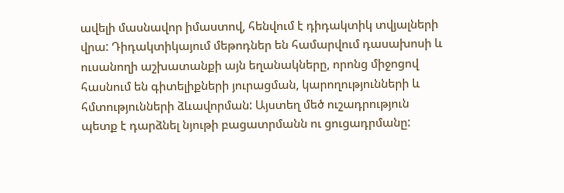ավելի մասնավոր իմաստով, հենվում է դիդակտիկ տվյալների վրա: Դիդակտիկայում մեթոդներ են համարվում դասախոսի և ուսանողի աշխատանքի այն եղանակները, որոնց միջոցով հասնում են գիտելիքների յուրացման, կարողությունների և հմտությունների ձևավորման: Այստեղ մեծ ուշադրություն պետք է դարձնել նյութի բացատրմանն ու ցուցադրմանը: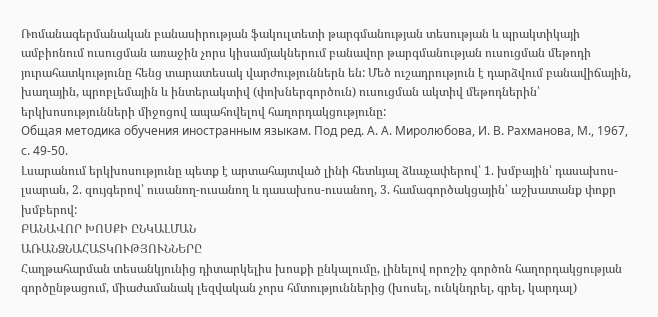Ռոմանագերմանական բանասիրության ֆակուլտետի թարգմանության տեսության և պրակտիկայի ամբիոնում ուսուցման առաջին չորս կիսամյակներում բանավոր թարգմանության ուսուցման մեթոդի յուրահատկությունը հենց տարատեսակ վարժություններն են: Մեծ ուշադրություն է դարձվում բանավիճային, խաղային, պրոբլեմային և ինտերակտիվ (փոխներգործուն) ուսուցման ակտիվ մեթոդներին՝ երկխոսությունների միջոցով ապահովելով հաղորդակցությունը:
Общая методика обучения иностранным языкам. Под ред. А. А. Миролюбова, И. В. Рахманова, М., 1967, с. 49-50.
Լսարանում երկխոսությունը պետք է արտահայտված լինի հետևյալ ձևաչափերով՝ 1. խմբային՝ դասախոս-լսարան, 2. զույգերով՝ ուսանող-ուսանող և դասախոս-ուսանող, 3. համագործակցային՝ աշխատանք փոքր խմբերով:
ԲԱՆԱՎՈՐ ԽՈՍՔԻ ԸՆԿԱԼՄԱՆ
ԱՌԱՆՁՆԱՀԱՏԿՈՒԹՅՈՒՆՆԵՐԸ
Հաղթահարման տեսանկյունից դիտարկելիս խոսքի ընկալումը, լինելով որոշիչ գործոն հաղորդակցության գործընթացում, միաժամանակ լեզվական չորս հմտություններից (խոսել, ունկնդրել, գրել, կարդալ)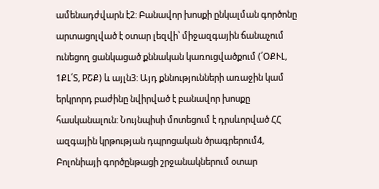ամենադժվարն է2: Բանավոր խոսքի ընկալման գործոնը արտացոլված է օտար լեզվի՝ միջազգային ճանաչում ունեցող ցանկացած քննական կառուցվածքում (՛ՕՔՒԼ, 1ՔԼ՛Տ, PՇՔ) և այլն3: Այդ քննությունների առաջին կամ երկրորդ բաժինը նվիրված է բանավոր խոսքը հասկանալուն: Նույնպիսի մոտեցում է դրսևորված ՀՀ ազգային կրթության դպրոցական ծրագրերում4, Բոլոնիայի գործընթացի շրջանակներում օտար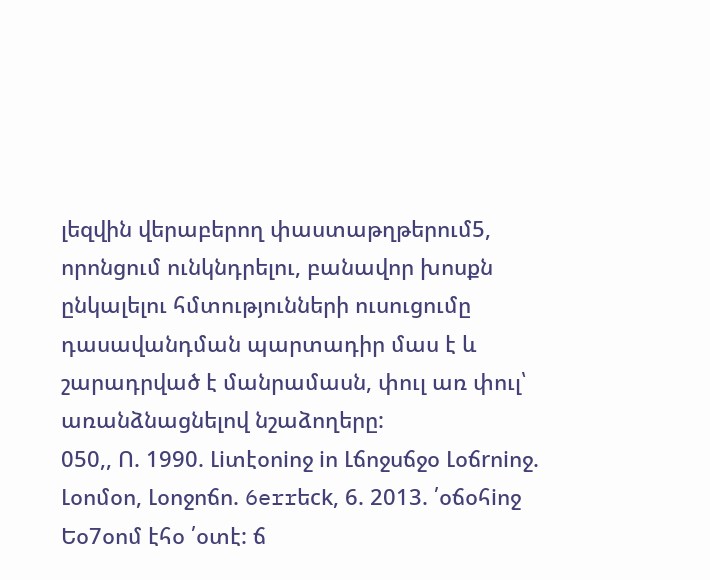լեզվին վերաբերող փաստաթղթերում5, որոնցում ունկնդրելու, բանավոր խոսքն ընկալելու հմտությունների ուսուցումը դասավանդման պարտադիր մաս է և շարադրված է մանրամասն, փուլ առ փուլ՝ առանձնացնելով նշաձողերը:
050,, Ո. 1990. Լiտէօոiոջ iո Լճոջսճջօ Լօճrոiոջ. Լօոմօո, Լօոջոճո. 6errեck, 6. 2013. ՛օճօհiոջ Եօ7օոմ էհօ ՛օտէ: ճ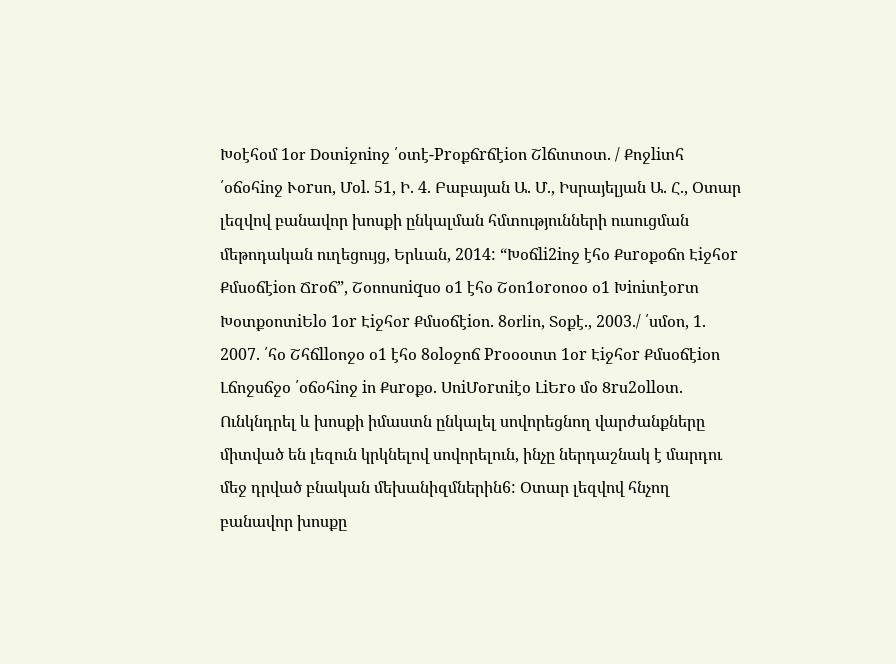Խօէհօմ 1օr Dօտiջոiոջ ՛օտէ-Prօքճrճէiօո Շlճտտօտ. / Քոջliտհ ՛օճօհiոջ Ւօrսո, Մօl. 51, Ի. 4. Բաբայան Ա. Մ., Իսրայելյան Ա. Հ., Օտար լեզվով բանավոր խոսքի ընկալման հմտությունների ուսուցման մեթոդական ուղեցույց, Երևան, 2014: “Խօճli2iոջ էհօ Քսrօքօճո Էiջհօr Քմսօճէiօո Ճrօճ”, Շօոոսոiqսօ օ1 էհօ Շօո1օrօոօօ օ1 Խiոiտէօrտ ԽօտքօոտiԵlօ 1օr Էiջհօr Քմսօճէiօո. 8օrliո, Տօքէ., 2003./ ՛սմօո, 1. 2007. ՛հօ Շհճllօոջօ օ1 էհօ 8օlօջոճ Prօօօտտ 1օr Էiջհօr Քմսօճէiօո Լճոջսճջօ ՛օճօհiոջ iո Քսrօքօ. ՍոiՄօrտiէօ ԼiԵrօ մօ 8rս2օllօտ.
Ունկնդրել և խոսքի իմաստն ընկալել սովորեցնող վարժանքները միտված են լեզուն կրկնելով սովորելուն, ինչը ներդաշնակ է մարդու մեջ դրված բնական մեխանիզմներին6: Օտար լեզվով հնչող բանավոր խոսքը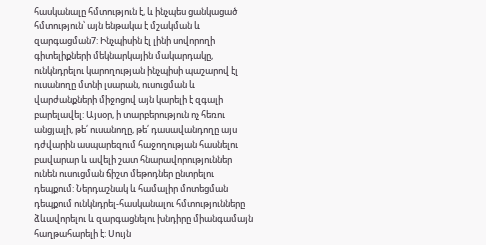հասկանալը հմտություն է, և ինչպես ցանկացած հմտություն՝ այն ենթակա է մշակման և զարգացման7: Ինչպիսին էլ լինի սովորողի գիտելիքների մեկնարկային մակարդակը, ունկնդրելու կարողության ինչպիսի պաշարով էլ ուսանողը մտնի լսարան, ուսուցման և վարժանքների միջոցով այն կարելի է զգալի բարելավել: Այսօր, ի տարբերություն ոչ հեռու անցյալի, թե՛ ուսանողը, թե՛ դասավանդողը այս դժվարին ասպարեզում հաջողության հասնելու բավարար և ավելի շատ հնարավորություններ ունեն ուսուցման ճիշտ մեթոդներ ընտրելու դեպքում: Ներդաշնակ և համալիր մոտեցման դեպքում ունկնդրել-հասկանալու հմտությունները ձևավորելու և զարգացնելու խնդիրը միանգամայն հաղթահարելի է: Սույն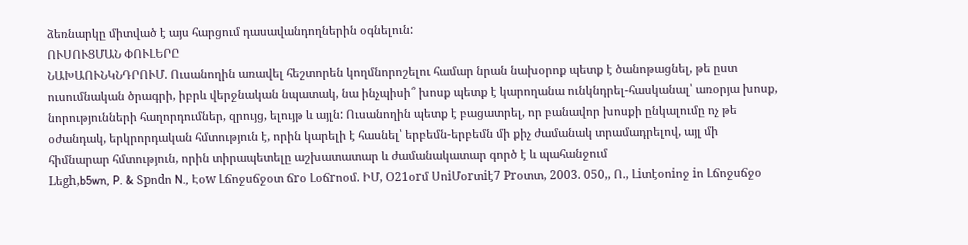ձեռնարկը միտված է այս հարցում դասավանդողներին օգնելուն:
ՈՒՍՈՒՑՄԱՆ ՓՈՒԼԵՐԸ
ՆԱԽԱՈՒՆԿՆԴՐՈՒՄ. Ուսանողին առավել հեշտորեն կողմնորոշելու համար նրան նախօրոք պետք է ծանոթացնել, թե ըստ ուսումնական ծրագրի, իբրև վերջնական նպատակ, նա ինչպիսի՞ խոսք պետք է կարողանա ունկնդրել-հասկանալ՝ առօրյա խոսք, նորությունների հաղորդումներ, զրույց, ելույթ և այլն: Ուսանողին պետք է բացատրել, որ բանավոր խոսքի ընկալումը ոչ թե օժանդակ, երկրորդական հմտություն է, որին կարելի է հասնել՝ երբեմն-երբեմն մի քիչ ժամանակ տրամադրելով, այլ մի հիմնարար հմտություն, որին տիրապետելը աշխատատար և ժամանակատար գործ է և պահանջում
Lեgh,b5wn, P. & Spոdո N., Էօw Լճոջսճջօտ ճrօ Լօճrոօմ. ԻՄ, Օ21օrմ ՍոiՄօrտiէ7 Prօտտ, 2003. 050,, Ո., Լiտէօոiոջ iո Լճոջսճջօ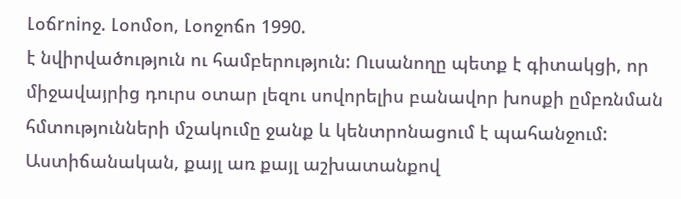Լօճrոiոջ. Լօոմօո, Լօոջոճո 1990.
է նվիրվածություն ու համբերություն: Ուսանողը պետք է գիտակցի, որ միջավայրից դուրս օտար լեզու սովորելիս բանավոր խոսքի ըմբռնման հմտությունների մշակումը ջանք և կենտրոնացում է պահանջում: Աստիճանական, քայլ առ քայլ աշխատանքով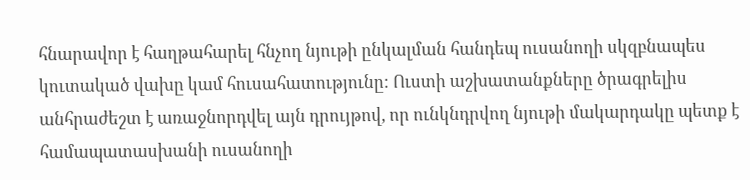հնարավոր է հաղթահարել հնչող նյութի ընկալման հանդեպ ուսանողի սկզբնապես կուտակած վախը կամ հուսահատությունը: Ուստի աշխատանքները ծրագրելիս անհրաժեշտ է առաջնորդվել այն դրույթով, որ ունկնդրվող նյութի մակարդակը պետք է համապատասխանի ուսանողի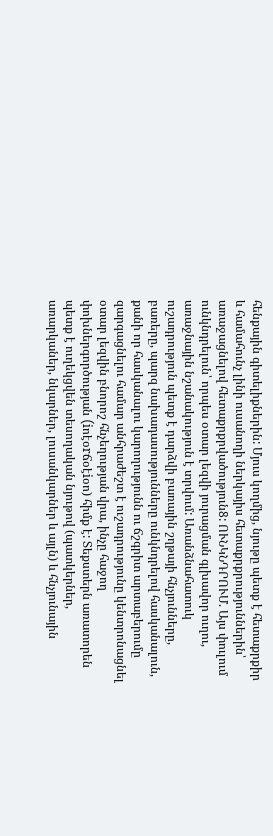հենքային գիտելիքներին: Մյուս կողմից, նյութը պետք է հետաքրքիր և համահունչ լինի ուսանողի ներկայիս հետաքրքրություններին՝ առաջացնելով հետաքրքրվածություն8: ՈՒՆԿՆԴՐՈՒՄ. Այս փուլում ունկնդրելուն՝ որպես օտար լեզվի յուրացման գլխավոր ուղու, առաջնային նշանակություն է տրվում: Առանձնահատուկ ուշադրություն պետք է դարձվի բառային շղթայի հնչյունները, բառերը, պարզ նախադասությունները ունկնդրելով հասկանալուն, քանի որ հասկանալու կարողությունն ու ճշգրիտ արտաբերումը զարգացնելու համար անհրաժեշտ է ուշադրությունը կենտրոնացնել օտար լեզվին բնորոշ հնչեղության վրա, ինչը հաջող փոխներգործության (iոէօrճօէiօո) հիմք է: Տեքստերն առատորեն պետք է ուղեկցվեն տեսողական նյութով (պատկերներ, առարկաներ, նկարներ, լուսանկարներ և այլն) և հնչյունային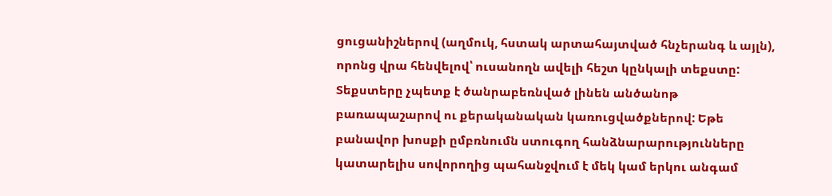ցուցանիշներով (աղմուկ, հստակ արտահայտված հնչերանգ և այլն), որոնց վրա հենվելով՝ ուսանողն ավելի հեշտ կընկալի տեքստը: Տեքստերը չպետք է ծանրաբեռնված լինեն անծանոթ բառապաշարով ու քերականական կառուցվածքներով: Եթե բանավոր խոսքի ըմբռնումն ստուգող հանձնարարությունները կատարելիս սովորողից պահանջվում է մեկ կամ երկու անգամ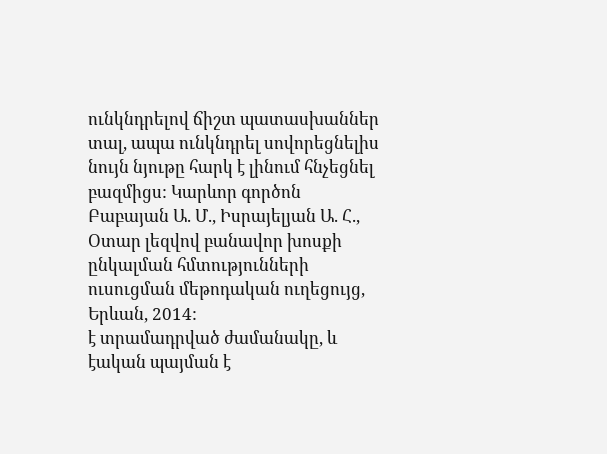ունկնդրելով ճիշտ պատասխաններ տալ, ապա ունկնդրել սովորեցնելիս նույն նյութը հարկ է լինում հնչեցնել բազմիցս: Կարևոր գործոն
Բաբայան Ա. Մ., Իսրայելյան Ա. Հ., Օտար լեզվով բանավոր խոսքի ընկալման հմտությունների ուսուցման մեթոդական ուղեցույց, Երևան, 2014:
է տրամադրված ժամանակը, և էական պայման է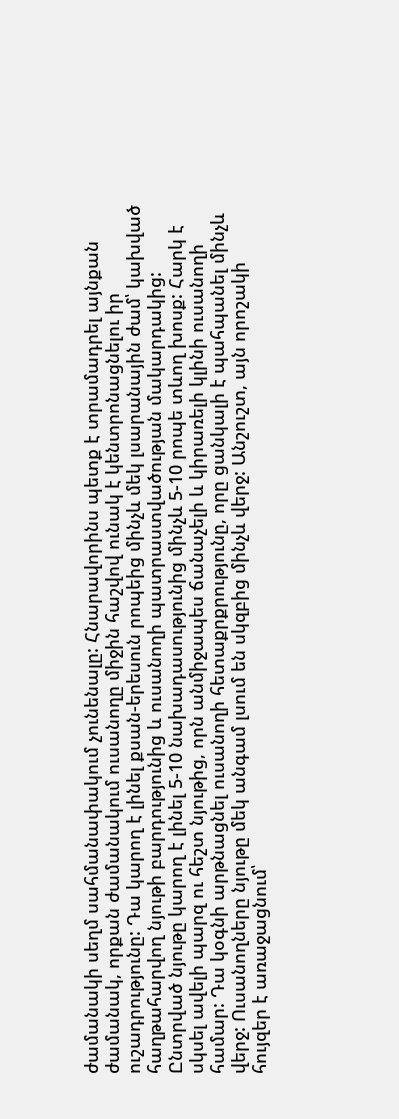ժամանակի սեղմ սահմանափակում չունենալը: Հնարավորինս պետք է տրամադրել այնքան ժամանակ, որքան ժամանակում ուսանողը միջին հաշվով ունակ է կենտրոնացնելու իր ուշադրությունը: Դա կարող է լինել քսան-երեսուն րոպեից մինչև մեկ լսարանային ժամ՝ կախված հաղթահարվող նյութի բարդությունից և ուսանողի պատրաստվածության մակարդակից: Ընտրված նյութը կարող է լինել 5-10 նախադասությունից մինչև 5-10 րոպե տևող խոսք: Հարկ է սկսել ավելի պարզ ու հեշտ նյութից, որն անմիջապես ճանաչելի և կիրառելի կլինի ուսանողի համար: Դա կօգնի արթնացնել ուսանողի հետաքրքրությունը, որը ցանկալի է պահպանել մինչև վերջ: Ուսանողները նյութը մեկ անգամ լսում են սկզբից մինչև վերջ: Անշուշտ, այն որոշակի հույզեր է առաջացնում՝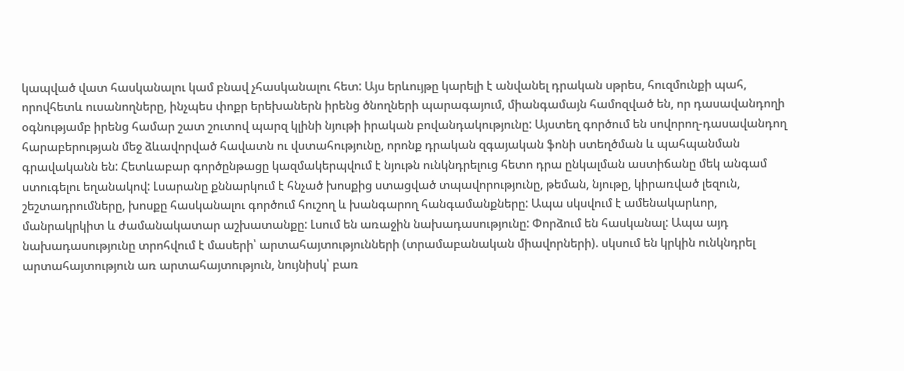կապված վատ հասկանալու կամ բնավ չհասկանալու հետ: Այս երևույթը կարելի է անվանել դրական սթրես, հուզմունքի պահ, որովհետև ուսանողները, ինչպես փոքր երեխաներն իրենց ծնողների պարագայում, միանգամայն համոզված են, որ դասավանդողի օգնությամբ իրենց համար շատ շուտով պարզ կլինի նյութի իրական բովանդակությունը: Այստեղ գործում են սովորող-դասավանդող հարաբերության մեջ ձևավորված հավատն ու վստահությունը, որոնք դրական զգայական ֆոնի ստեղծման և պահպանման գրավականն են: Հետևաբար գործընթացը կազմակերպվում է նյութն ունկնդրելուց հետո դրա ընկալման աստիճանը մեկ անգամ ստուգելու եղանակով: Լսարանը քննարկում է հնչած խոսքից ստացված տպավորությունը, թեման, նյութը, կիրառված լեզուն, շեշտադրումները, խոսքը հասկանալու գործում հուշող և խանգարող հանգամանքները: Ապա սկսվում է ամենակարևոր, մանրակրկիտ և ժամանակատար աշխատանքը: Լսում են առաջին նախադասությունը: Փորձում են հասկանալ: Ապա այդ նախադասությունը տրոհվում է մասերի՝ արտահայտությունների (տրամաբանական միավորների). սկսում են կրկին ունկնդրել արտահայտություն առ արտահայտություն, նույնիսկ՝ բառ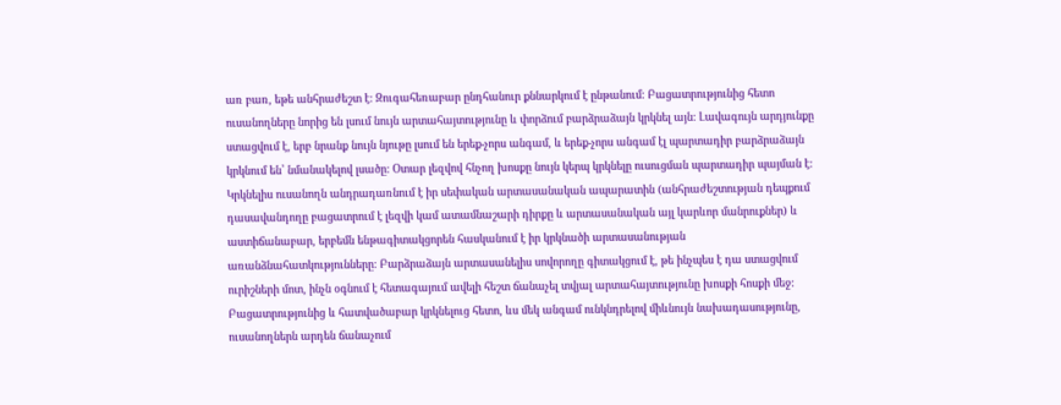առ բառ, եթե անհրաժեշտ է: Զուգահեռաբար ընդհանուր քննարկում է ընթանում: Բացատրությունից հետո ուսանողները նորից են լսում նույն արտահայտությունը և փորձում բարձրաձայն կրկնել այն: Լավագույն արդյունքը ստացվում է, երբ նրանք նույն նյութը լսում են երեք-չորս անգամ, և երեք-չորս անգամ էլ պարտադիր բարձրաձայն կրկնում են՝ նմանակելով լսածը: Օտար լեզվով հնչող խոսքը նույն կերպ կրկնելը ուսուցման պարտադիր պայման է: Կրկնելիս ուսանողն անդրադառնում է իր սեփական արտասանական ապարատին (անհրաժեշտության դեպքում դասավանդողը բացատրում է լեզվի կամ ատամնաշարի դիրքը և արտասանական այլ կարևոր մանրուքներ) և աստիճանաբար, երբեմն ենթագիտակցորեն հասկանում է իր կրկնածի արտասանության առանձնահատկությունները: Բարձրաձայն արտասանելիս սովորողը գիտակցում է, թե ինչպես է դա ստացվում ուրիշների մոտ, ինչն օգնում է հետագայում ավելի հեշտ ճանաչել տվյալ արտահայտությունը խոսքի հոսքի մեջ: Բացատրությունից և հատվածաբար կրկնելուց հետո, ևս մեկ անգամ ունկնդրելով միևնույն նախադասությունը, ուսանողներն արդեն ճանաչում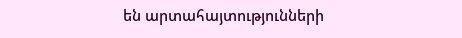են արտահայտությունների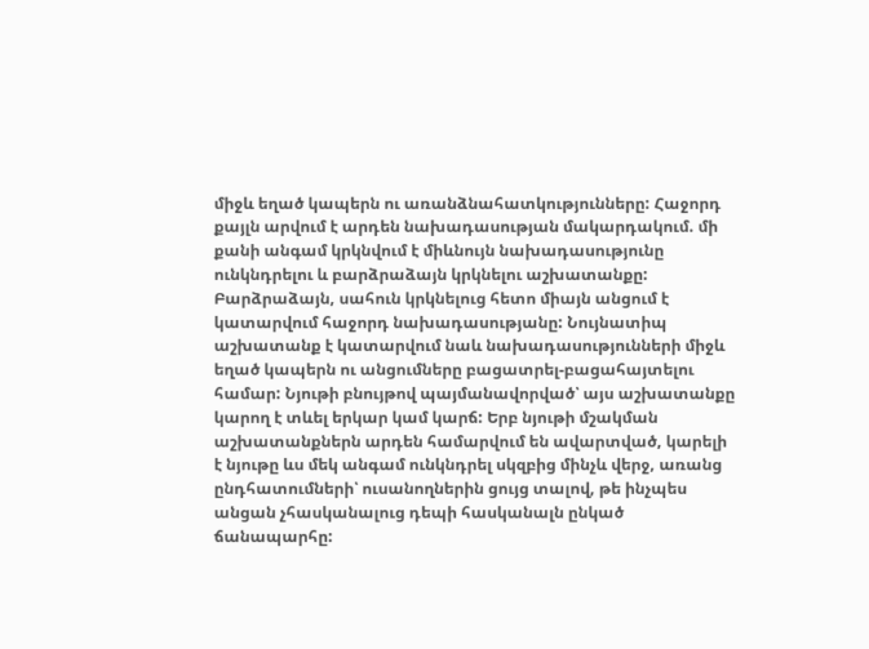միջև եղած կապերն ու առանձնահատկությունները: Հաջորդ քայլն արվում է արդեն նախադասության մակարդակում. մի քանի անգամ կրկնվում է միևնույն նախադասությունը ունկնդրելու և բարձրաձայն կրկնելու աշխատանքը: Բարձրաձայն, սահուն կրկնելուց հետո միայն անցում է կատարվում հաջորդ նախադասությանը: Նույնատիպ աշխատանք է կատարվում նաև նախադասությունների միջև եղած կապերն ու անցումները բացատրել-բացահայտելու համար: Նյութի բնույթով պայմանավորված՝ այս աշխատանքը կարող է տևել երկար կամ կարճ: Երբ նյութի մշակման աշխատանքներն արդեն համարվում են ավարտված, կարելի է նյութը ևս մեկ անգամ ունկնդրել սկզբից մինչև վերջ, առանց ընդհատումների՝ ուսանողներին ցույց տալով, թե ինչպես անցան չհասկանալուց դեպի հասկանալն ընկած ճանապարհը: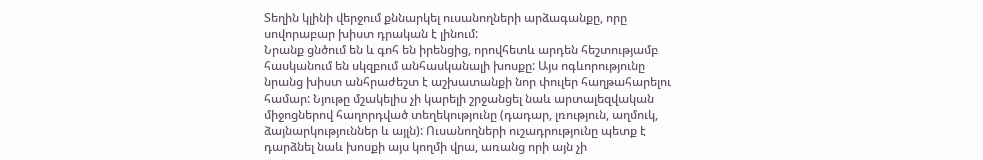Տեղին կլինի վերջում քննարկել ուսանողների արձագանքը, որը սովորաբար խիստ դրական է լինում:
Նրանք ցնծում են և գոհ են իրենցից, որովհետև արդեն հեշտությամբ հասկանում են սկզբում անհասկանալի խոսքը: Այս ոգևորությունը նրանց խիստ անհրաժեշտ է աշխատանքի նոր փուլեր հաղթահարելու համար: Նյութը մշակելիս չի կարելի շրջանցել նաև արտալեզվական միջոցներով հաղորդված տեղեկությունը (դադար, լռություն, աղմուկ, ձայնարկություններ և այլն): Ուսանողների ուշադրությունը պետք է դարձնել նաև խոսքի այս կողմի վրա, առանց որի այն չի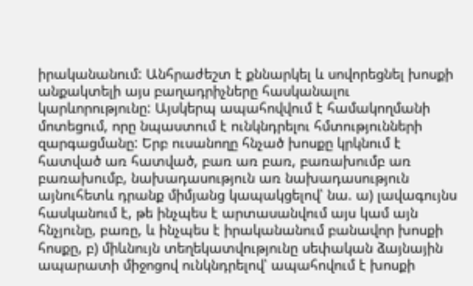իրականանում: Անհրաժեշտ է քննարկել և սովորեցնել խոսքի անքակտելի այս բաղադրիչները հասկանալու կարևորությունը: Այսկերպ ապահովվում է համակողմանի մոտեցում, որը նպաստում է ունկնդրելու հմտությունների զարգացմանը: Երբ ուսանողը հնչած խոսքը կրկնում է հատված առ հատված, բառ առ բառ, բառախումբ առ բառախումբ, նախադասություն առ նախադասություն այնուհետև դրանք միմյանց կապակցելով՝ նա. ա) լավագույնս հասկանում է, թե ինչպես է արտասանվում այս կամ այն հնչյունը, բառը, և ինչպես է իրականանում բանավոր խոսքի հոսքը, բ) միևնույն տեղեկատվությունը սեփական ձայնային ապարատի միջոցով ունկնդրելով՝ ապահովում է խոսքի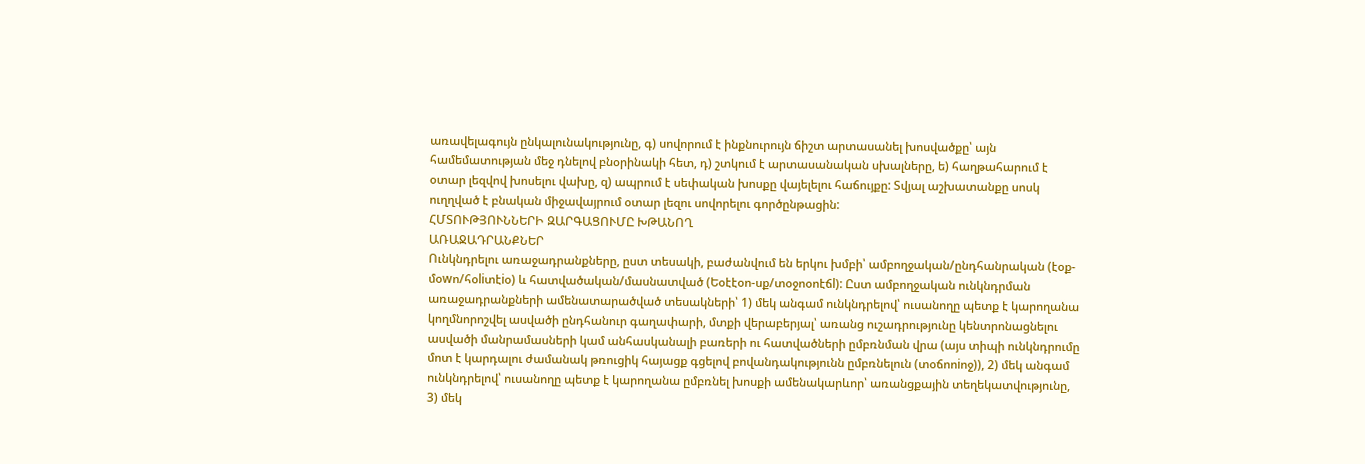առավելագույն ընկալունակությունը, գ) սովորում է ինքնուրույն ճիշտ արտասանել խոսվածքը՝ այն համեմատության մեջ դնելով բնօրինակի հետ, դ) շտկում է արտասանական սխալները, ե) հաղթահարում է օտար լեզվով խոսելու վախը, զ) ապրում է սեփական խոսքը վայելելու հաճույքը: Տվյալ աշխատանքը սոսկ ուղղված է բնական միջավայրում օտար լեզու սովորելու գործընթացին:
ՀՄՏՈՒԹՅՈՒՆՆԵՐԻ ԶԱՐԳԱՑՈՒՄԸ ԽԹԱՆՈՂ
ԱՌԱՋԱԴՐԱՆՔՆԵՐ
Ունկնդրելու առաջադրանքները, ըստ տեսակի, բաժանվում են երկու խմբի՝ ամբողջական/ընդհանրական (էօք-մօwո/հօliտէiօ) և հատվածական/մասնատված (Եօէէօո-սք/տօջոօոէճl): Ըստ ամբողջական ունկնդրման առաջադրանքների ամենատարածված տեսակների՝ 1) մեկ անգամ ունկնդրելով՝ ուսանողը պետք է կարողանա կողմնորոշվել ասվածի ընդհանուր գաղափարի, մտքի վերաբերյալ՝ առանց ուշադրությունը կենտրոնացնելու ասվածի մանրամասների կամ անհասկանալի բառերի ու հատվածների ըմբռնման վրա (այս տիպի ունկնդրումը մոտ է կարդալու ժամանակ թռուցիկ հայացք գցելով բովանդակությունն ըմբռնելուն (տօճոոiոջ)), 2) մեկ անգամ ունկնդրելով՝ ուսանողը պետք է կարողանա ըմբռնել խոսքի ամենակարևոր՝ առանցքային տեղեկատվությունը, 3) մեկ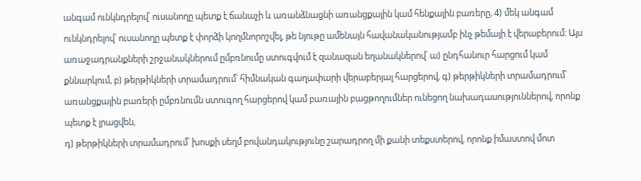անգամ ունկնդրելով՝ ուսանողը պետք է ճանաչի և առանձնացնի առանցքային կամ հենքային բառերը, 4) մեկ անգամ ունկնդրելով՝ ուսանողը պետք է փորձի կողմնորոշվել, թե նյութը ամենայն հավանականությամբ ինչ թեմայի է վերաբերում: Այս առաջադրանքների շրջանակներում ըմբռնումը ստուգվում է զանազան եղանակներով՝ ա) ընդհանուր հարցում կամ քննարկում, բ) թերթիկների տրամադրում՝ հիմնական գաղափարի վերաբերյալ հարցերով, գ) թերթիկների տրամադրում՝ առանցքային բառերի ըմբռնումն ստուգող հարցերով կամ բառային բացթողումներ ունեցող նախադասություններով, որոնք պետք է լրացվեն,
դ) թերթիկների տրամադրում՝ խոսքի սեղմ բովանդակությունը շարադրող մի քանի տեքստերով, որոնք իմաստով մոտ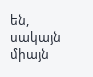են, սակայն միայն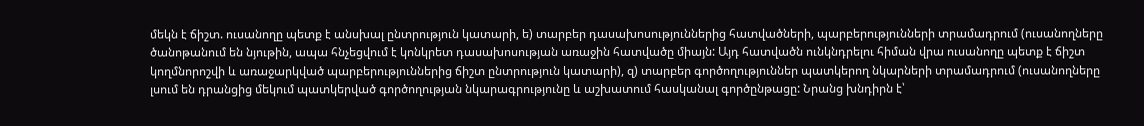մեկն է ճիշտ. ուսանողը պետք է անսխալ ընտրություն կատարի, ե) տարբեր դասախոսություններից հատվածների, պարբերությունների տրամադրում (ուսանողները ծանոթանում են նյութին, ապա հնչեցվում է կոնկրետ դասախոսության առաջին հատվածը միայն: Այդ հատվածն ունկնդրելու հիման վրա ուսանողը պետք է ճիշտ կողմնորոշվի և առաջարկված պարբերություններից ճիշտ ընտրություն կատարի), զ) տարբեր գործողություններ պատկերող նկարների տրամադրում (ուսանողները լսում են դրանցից մեկում պատկերված գործողության նկարագրությունը և աշխատում հասկանալ գործընթացը: Նրանց խնդիրն է՝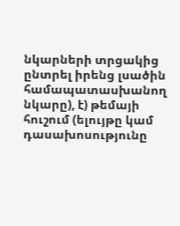նկարների տրցակից ընտրել իրենց լսածին համապատասխանող նկարը), է) թեմայի հուշում (ելույթը կամ դասախոսությունը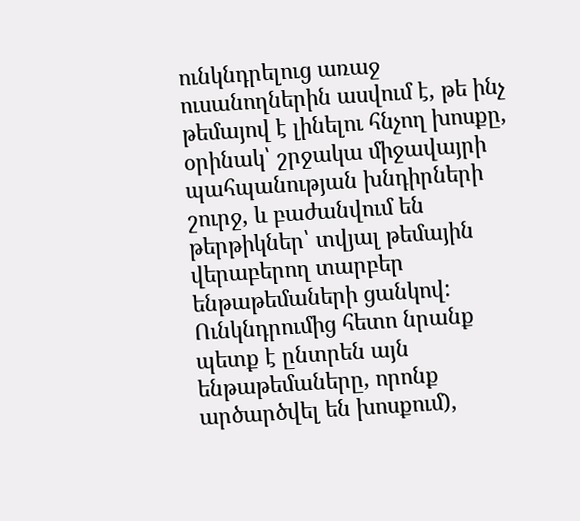ունկնդրելուց առաջ ուսանողներին ասվում է, թե ինչ թեմայով է լինելու հնչող խոսքը, օրինակ՝ շրջակա միջավայրի պահպանության խնդիրների շուրջ, և բաժանվում են թերթիկներ՝ տվյալ թեմային վերաբերող տարբեր ենթաթեմաների ցանկով: Ունկնդրումից հետո նրանք պետք է ընտրեն այն ենթաթեմաները, որոնք արծարծվել են խոսքում),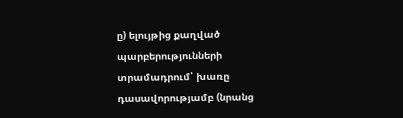ը) ելույթից քաղված պարբերությունների տրամադրում՝ խառը դասավորությամբ (նրանց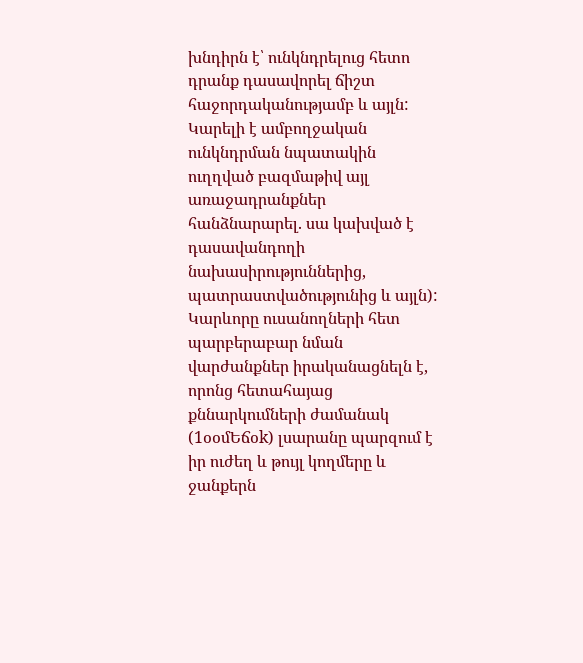խնդիրն է՝ ունկնդրելուց հետո դրանք դասավորել ճիշտ հաջորդականությամբ և այլն: Կարելի է ամբողջական ունկնդրման նպատակին ուղղված բազմաթիվ այլ առաջադրանքներ հանձնարարել. սա կախված է դասավանդողի նախասիրություններից, պատրաստվածությունից և այլն): Կարևորը ուսանողների հետ պարբերաբար նման վարժանքներ իրականացնելն է, որոնց հետահայաց քննարկումների ժամանակ (1օօմԵճօk) լսարանը պարզում է իր ուժեղ և թույլ կողմերը և ջանքերն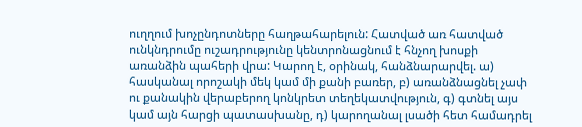ուղղում խոչընդոտները հաղթահարելուն: Հատված առ հատված
ունկնդրումը ուշադրությունը կենտրոնացնում է հնչող խոսքի առանձին պահերի վրա: Կարող է, օրինակ, հանձնարարվել. ա) հասկանալ որոշակի մեկ կամ մի քանի բառեր, բ) առանձնացնել չափ ու քանակին վերաբերող կոնկրետ տեղեկատվություն, գ) գտնել այս կամ այն հարցի պատասխանը, դ) կարողանալ լսածի հետ համադրել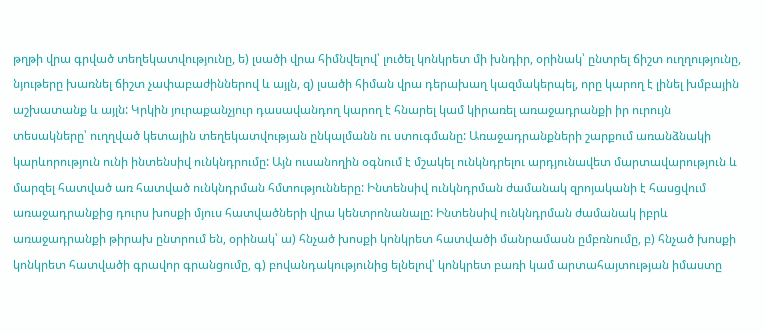թղթի վրա գրված տեղեկատվությունը, ե) լսածի վրա հիմնվելով՝ լուծել կոնկրետ մի խնդիր, օրինակ՝ ընտրել ճիշտ ուղղությունը, նյութերը խառնել ճիշտ չափաբաժիններով և այլն, զ) լսածի հիման վրա դերախաղ կազմակերպել, որը կարող է լինել խմբային աշխատանք և այլն: Կրկին յուրաքանչյուր դասավանդող կարող է հնարել կամ կիրառել առաջադրանքի իր ուրույն տեսակները՝ ուղղված կետային տեղեկատվության ընկալմանն ու ստուգմանը: Առաջադրանքների շարքում առանձնակի կարևորություն ունի ինտենսիվ ունկնդրումը: Այն ուսանողին օգնում է մշակել ունկնդրելու արդյունավետ մարտավարություն և մարզել հատված առ հատված ունկնդրման հմտությունները: Ինտենսիվ ունկնդրման ժամանակ զրոյականի է հասցվում առաջադրանքից դուրս խոսքի մյուս հատվածների վրա կենտրոնանալը: Ինտենսիվ ունկնդրման ժամանակ իբրև առաջադրանքի թիրախ ընտրում են, օրինակ՝ ա) հնչած խոսքի կոնկրետ հատվածի մանրամասն ըմբռնումը, բ) հնչած խոսքի կոնկրետ հատվածի գրավոր գրանցումը, գ) բովանդակությունից ելնելով՝ կոնկրետ բառի կամ արտահայտության իմաստը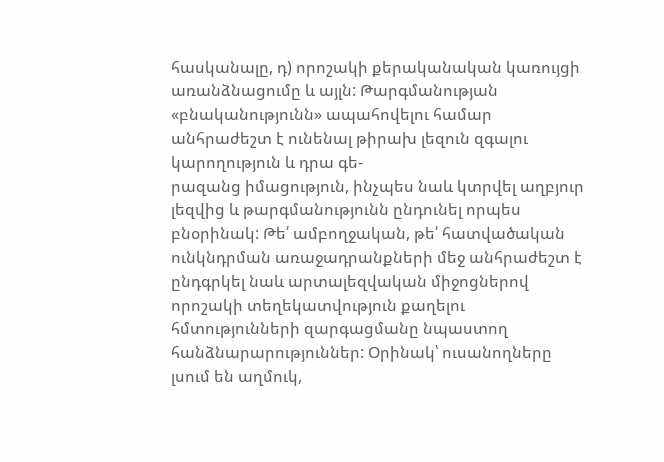հասկանալը, դ) որոշակի քերականական կառույցի առանձնացումը և այլն: Թարգմանության «բնականությունն» ապահովելու համար անհրաժեշտ է ունենալ թիրախ լեզուն զգալու կարողություն և դրա գե-
րազանց իմացություն, ինչպես նաև կտրվել աղբյուր լեզվից և թարգմանությունն ընդունել որպես բնօրինակ: Թե՛ ամբողջական, թե՛ հատվածական ունկնդրման առաջադրանքների մեջ անհրաժեշտ է ընդգրկել նաև արտալեզվական միջոցներով որոշակի տեղեկատվություն քաղելու հմտությունների զարգացմանը նպաստող հանձնարարություններ: Օրինակ՝ ուսանողները լսում են աղմուկ,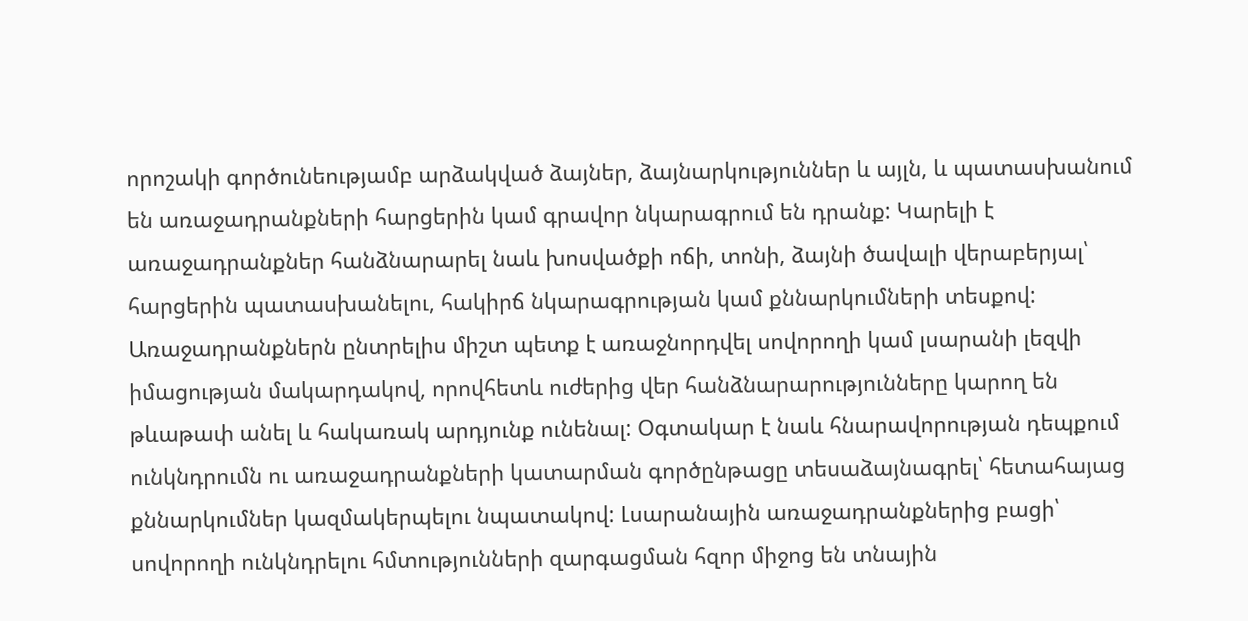որոշակի գործունեությամբ արձակված ձայներ, ձայնարկություններ և այլն, և պատասխանում են առաջադրանքների հարցերին կամ գրավոր նկարագրում են դրանք: Կարելի է առաջադրանքներ հանձնարարել նաև խոսվածքի ոճի, տոնի, ձայնի ծավալի վերաբերյալ՝ հարցերին պատասխանելու, հակիրճ նկարագրության կամ քննարկումների տեսքով: Առաջադրանքներն ընտրելիս միշտ պետք է առաջնորդվել սովորողի կամ լսարանի լեզվի իմացության մակարդակով, որովհետև ուժերից վեր հանձնարարությունները կարող են թևաթափ անել և հակառակ արդյունք ունենալ: Օգտակար է նաև հնարավորության դեպքում ունկնդրումն ու առաջադրանքների կատարման գործընթացը տեսաձայնագրել՝ հետահայաց քննարկումներ կազմակերպելու նպատակով: Լսարանային առաջադրանքներից բացի՝ սովորողի ունկնդրելու հմտությունների զարգացման հզոր միջոց են տնային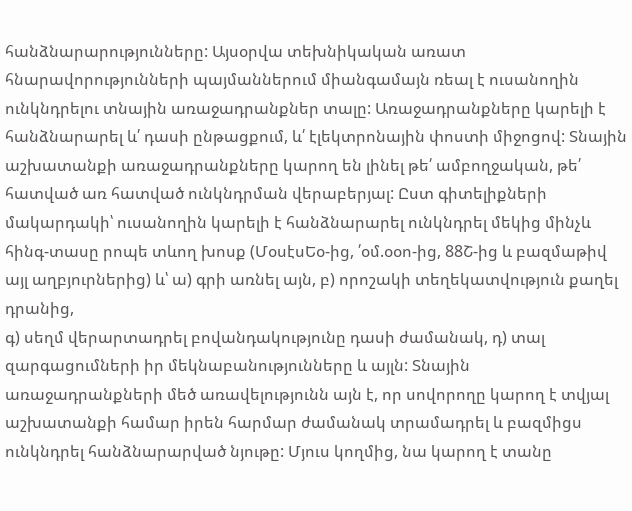հանձնարարությունները: Այսօրվա տեխնիկական առատ հնարավորությունների պայմաններում միանգամայն ռեալ է ուսանողին ունկնդրելու տնային առաջադրանքներ տալը: Առաջադրանքները կարելի է հանձնարարել և՛ դասի ընթացքում, և՛ էլեկտրոնային փոստի միջոցով: Տնային աշխատանքի առաջադրանքները կարող են լինել թե՛ ամբողջական, թե՛ հատված առ հատված ունկնդրման վերաբերյալ: Ըստ գիտելիքների մակարդակի՝ ուսանողին կարելի է հանձնարարել ունկնդրել մեկից մինչև հինգ-տասը րոպե տևող խոսք (ՄօսէսԵօ-ից, ՛օմ.օօո-ից, 88Շ-ից և բազմաթիվ այլ աղբյուրներից) և՝ ա) գրի առնել այն, բ) որոշակի տեղեկատվություն քաղել դրանից,
գ) սեղմ վերարտադրել բովանդակությունը դասի ժամանակ, դ) տալ զարգացումների իր մեկնաբանությունները և այլն: Տնային առաջադրանքների մեծ առավելությունն այն է, որ սովորողը կարող է տվյալ աշխատանքի համար իրեն հարմար ժամանակ տրամադրել և բազմիցս ունկնդրել հանձնարարված նյութը: Մյուս կողմից, նա կարող է տանը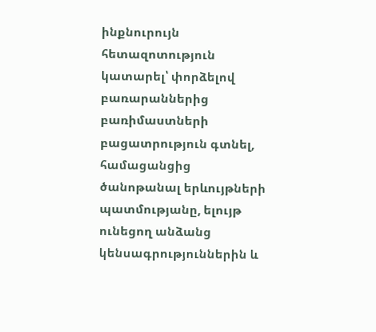ինքնուրույն հետազոտություն կատարել՝ փորձելով բառարաններից բառիմաստների բացատրություն գտնել, համացանցից ծանոթանալ երևույթների պատմությանը, ելույթ ունեցող անձանց կենսագրություններին և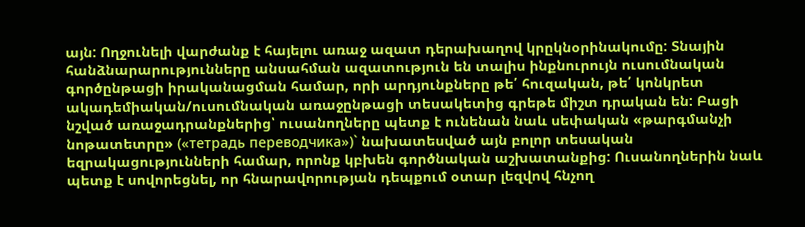այն: Ողջունելի վարժանք է հայելու առաջ ազատ դերախաղով կրըկնօրինակումը: Տնային հանձնարարությունները անսահման ազատություն են տալիս ինքնուրույն ուսումնական գործընթացի իրականացման համար, որի արդյունքները թե՛ հուզական, թե՛ կոնկրետ ակադեմիական/ուսումնական առաջընթացի տեսակետից գրեթե միշտ դրական են: Բացի նշված առաջադրանքներից՝ ուսանողները պետք է ունենան նաև սեփական «թարգմանչի նոթատետրը» («тетрадь переводчика»)` նախատեսված այն բոլոր տեսական եզրակացությունների համար, որոնք կբխեն գործնական աշխատանքից: Ուսանողներին նաև պետք է սովորեցնել, որ հնարավորության դեպքում օտար լեզվով հնչող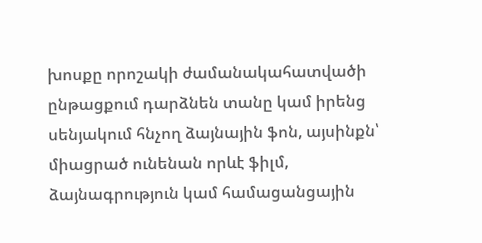խոսքը որոշակի ժամանակահատվածի ընթացքում դարձնեն տանը կամ իրենց սենյակում հնչող ձայնային ֆոն, այսինքն՝ միացրած ունենան որևէ ֆիլմ, ձայնագրություն կամ համացանցային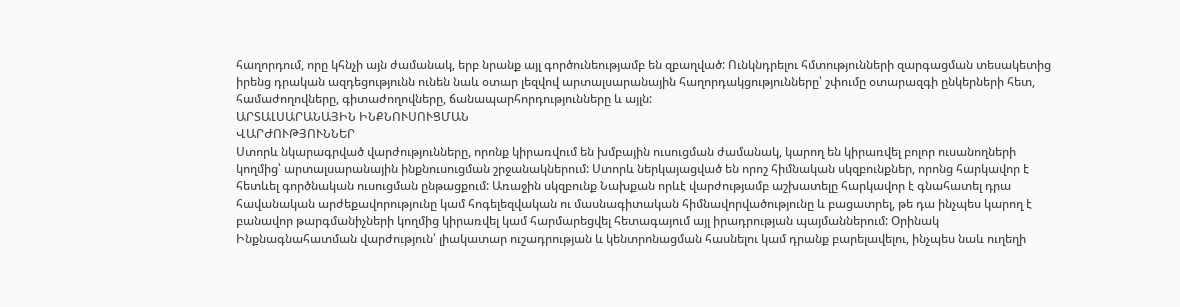հաղորդում, որը կհնչի այն ժամանակ, երբ նրանք այլ գործունեությամբ են զբաղված: Ունկնդրելու հմտությունների զարգացման տեսակետից իրենց դրական ազդեցությունն ունեն նաև օտար լեզվով արտալսարանային հաղորդակցությունները՝ շփումը օտարազգի ընկերների հետ, համաժողովները, գիտաժողովները, ճանապարհորդությունները և այլն:
ԱՐՏԱԼՍԱՐԱՆԱՅԻՆ ԻՆՔՆՈՒՍՈՒՑՄԱՆ
ՎԱՐԺՈՒԹՅՈՒՆՆԵՐ
Ստորև նկարագրված վարժությունները, որոնք կիրառվում են խմբային ուսուցման ժամանակ, կարող են կիրառվել բոլոր ուսանողների կողմից՝ արտալսարանային ինքնուսուցման շրջանակներում: Ստորև ներկայացված են որոշ հիմնական սկզբունքներ, որոնց հարկավոր է հետևել գործնական ուսուցման ընթացքում: Առաջին սկզբունք Նախքան որևէ վարժությամբ աշխատելը հարկավոր է գնահատել դրա հավանական արժեքավորությունը կամ հոգելեզվական ու մասնագիտական հիմնավորվածությունը և բացատրել, թե դա ինչպես կարող է բանավոր թարգմանիչների կողմից կիրառվել կամ հարմարեցվել հետագայում այլ իրադրության պայմաններում: Օրինակ Ինքնագնահատման վարժություն՝ լիակատար ուշադրության և կենտրոնացման հասնելու կամ դրանք բարելավելու, ինչպես նաև ուղեղի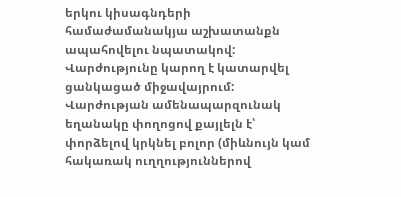երկու կիսագնդերի համաժամանակյա աշխատանքն ապահովելու նպատակով: Վարժությունը կարող է կատարվել ցանկացած միջավայրում: Վարժության ամենապարզունակ եղանակը փողոցով քայլելն է՝ փորձելով կրկնել բոլոր (միևնույն կամ հակառակ ուղղություններով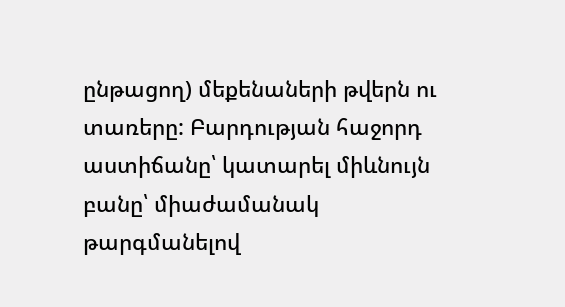ընթացող) մեքենաների թվերն ու տառերը: Բարդության հաջորդ աստիճանը՝ կատարել միևնույն բանը՝ միաժամանակ թարգմանելով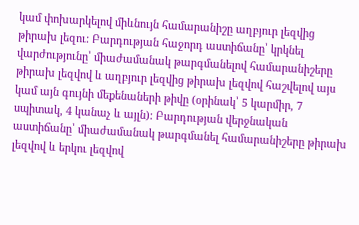կամ փոխարկելով միևնույն համարանիշը աղբյուր լեզվից թիրախ լեզու: Բարդության հաջորդ աստիճանը՝ կրկնել վարժությունը՝ միաժամանակ թարգմանելով համարանիշերը թիրախ լեզվով և աղբյուր լեզվից թիրախ լեզվով հաշվելով այս կամ այն գույնի մեքենաների թիվը (օրինակ՝ 5 կարմիր, 7 սպիտակ, 4 կանաչ և այլն): Բարդության վերջնական աստիճանը՝ միաժամանակ թարգմանել համարանիշերը թիրախ լեզվով և երկու լեզվով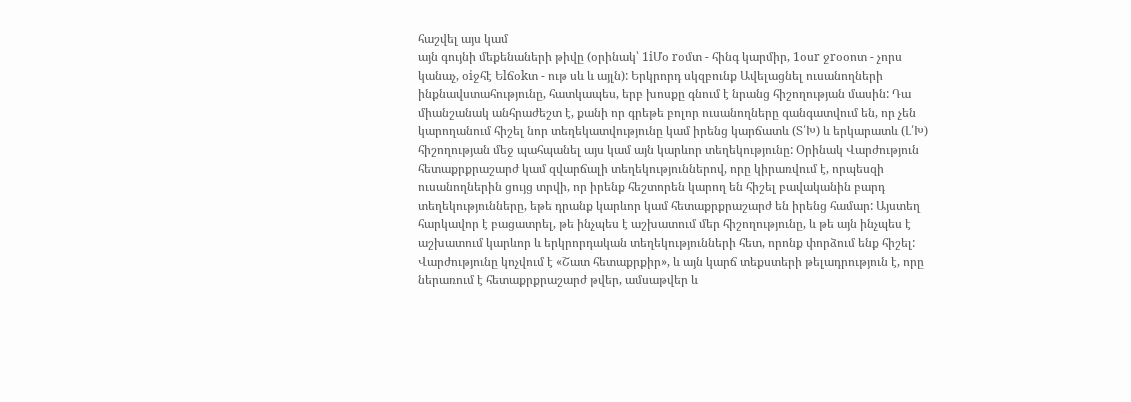հաշվել այս կամ
այն գույնի մեքենաների թիվը (օրինակ՝ 1iՄօ rօմտ - հինգ կարմիր, 1օսr ջrօօոտ - չորս կանաչ, օiջհէ Եlճօkտ - ութ սև և այլն): Երկրորդ սկզբունք Ավելացնել ուսանողների ինքնավստահությունը, հատկապես, երբ խոսքը գնում է նրանց հիշողության մասին: Դա միանշանակ անհրաժեշտ է, քանի որ գրեթե բոլոր ուսանողները գանգատվում են, որ չեն կարողանում հիշել նոր տեղեկատվությունը կամ իրենց կարճատև (Տ՛Խ) և երկարատև (Լ՛Խ) հիշողության մեջ պահպանել այս կամ այն կարևոր տեղեկությունը: Օրինակ Վարժություն հետաքրքրաշարժ կամ զվարճալի տեղեկություններով, որը կիրառվում է, որպեսզի ուսանողներին ցույց տրվի, որ իրենք հեշտորեն կարող են հիշել բավականին բարդ տեղեկությունները, եթե դրանք կարևոր կամ հետաքրքրաշարժ են իրենց համար: Այստեղ հարկավոր է բացատրել, թե ինչպես է աշխատում մեր հիշողությունը, և թե այն ինչպես է աշխատում կարևոր և երկրորդական տեղեկությունների հետ, որոնք փորձում ենք հիշել: Վարժությունը կոչվում է «Շատ հետաքրքիր», և այն կարճ տեքստերի թելադրություն է, որը ներառում է հետաքրքրաշարժ թվեր, ամսաթվեր և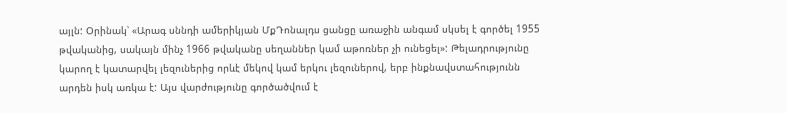այլն: Օրինակ՝ «Արագ սննդի ամերիկյան ՄքԴոնալդս ցանցը առաջին անգամ սկսել է գործել 1955 թվականից, սակայն մինչ 1966 թվականը սեղաններ կամ աթոռներ չի ունեցել»: Թելադրությունը կարող է կատարվել լեզուներից որևէ մեկով կամ երկու լեզուներով, երբ ինքնավստահությունն արդեն իսկ առկա է: Այս վարժությունը գործածվում է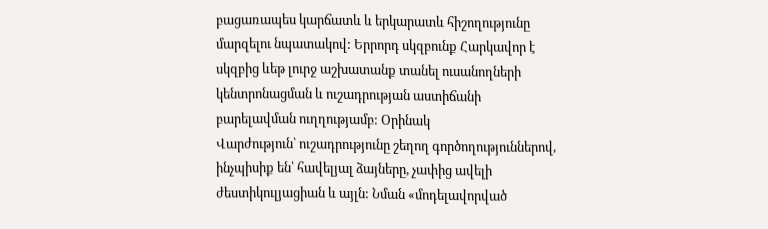բացառապես կարճատև և երկարատև հիշողությունը մարզելու նպատակով: Երրորդ սկզբունք Հարկավոր է սկզբից ևեթ լուրջ աշխատանք տանել ուսանողների կենտրոնացման և ուշադրության աստիճանի բարելավման ուղղությամբ: Օրինակ
Վարժություն՝ ուշադրությունը շեղող գործողություններով, ինչպիսիք են՝ հավելյալ ձայները, չափից ավելի ժեստիկուլյացիան և այլն: Նման «մոդելավորված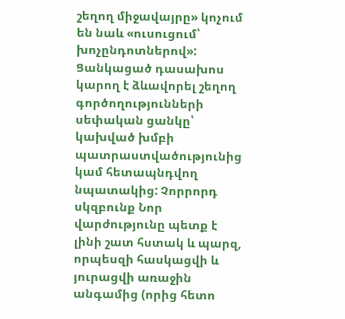շեղող միջավայրը» կոչում են նաև «ուսուցում՝ խոչընդոտներով»: Ցանկացած դասախոս կարող է ձևավորել շեղող գործողությունների սեփական ցանկը՝ կախված խմբի պատրաստվածությունից կամ հետապնդվող նպատակից: Չորրորդ սկզբունք Նոր վարժությունը պետք է լինի շատ հստակ և պարզ, որպեսզի հասկացվի և յուրացվի առաջին անգամից (որից հետո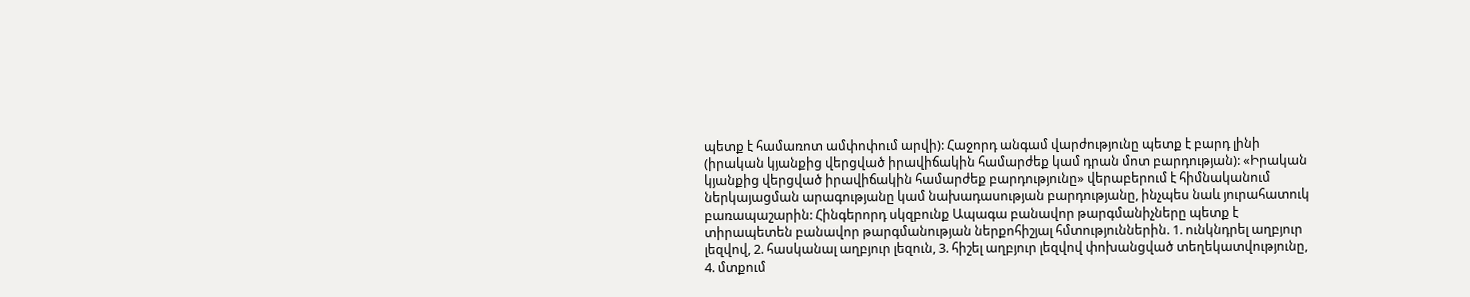պետք է համառոտ ամփոփում արվի): Հաջորդ անգամ վարժությունը պետք է բարդ լինի (իրական կյանքից վերցված իրավիճակին համարժեք կամ դրան մոտ բարդության): «Իրական կյանքից վերցված իրավիճակին համարժեք բարդությունը» վերաբերում է հիմնականում ներկայացման արագությանը կամ նախադասության բարդությանը, ինչպես նաև յուրահատուկ բառապաշարին: Հինգերորդ սկզբունք Ապագա բանավոր թարգմանիչները պետք է տիրապետեն բանավոր թարգմանության ներքոհիշյալ հմտություններին. 1. ունկնդրել աղբյուր լեզվով, 2. հասկանալ աղբյուր լեզուն, 3. հիշել աղբյուր լեզվով փոխանցված տեղեկատվությունը, 4. մտքում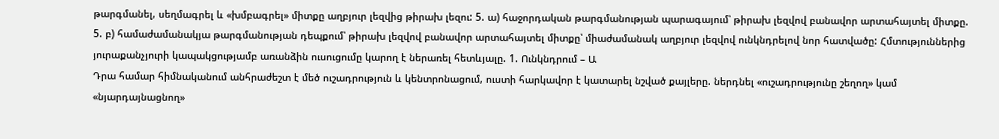թարգմանել, սեղմագրել և «խմբագրել» միտքը աղբյուր լեզվից թիրախ լեզու: 5. ա) հաջորդական թարգմանության պարագայում՝ թիրախ լեզվով բանավոր արտահայտել միտքը. 5. բ) համաժամանակյա թարգմանության դեպքում՝ թիրախ լեզվով բանավոր արտահայտել միտքը՝ միաժամանակ աղբյուր լեզվով ունկնդրելով նոր հատվածը: Հմտություններից յուրաքանչյուրի կապակցությամբ առանձին ուսուցումը կարող է ներառել հետևյալը. 1. Ունկնդրում – Ա
Դրա համար հիմնականում անհրաժեշտ է մեծ ուշադրություն և կենտրոնացում, ուստի հարկավոր է կատարել նշված քայլերը. ներդնել «ուշադրությունը շեղող» կամ «նյարդայնացնող»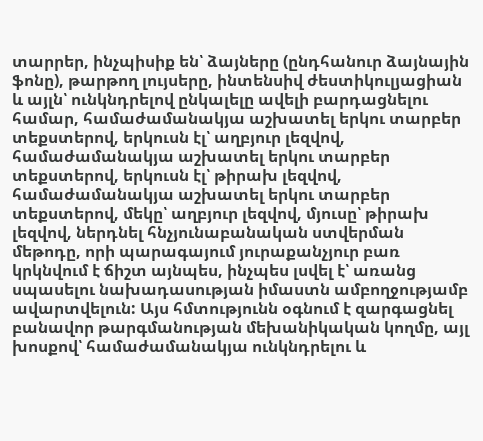տարրեր, ինչպիսիք են՝ ձայները (ընդհանուր ձայնային ֆոնը), թարթող լույսերը, ինտենսիվ ժեստիկուլյացիան և այլն՝ ունկնդրելով ընկալելը ավելի բարդացնելու համար, համաժամանակյա աշխատել երկու տարբեր տեքստերով, երկուսն էլ՝ աղբյուր լեզվով, համաժամանակյա աշխատել երկու տարբեր տեքստերով, երկուսն էլ՝ թիրախ լեզվով, համաժամանակյա աշխատել երկու տարբեր տեքստերով, մեկը՝ աղբյուր լեզվով, մյուսը՝ թիրախ լեզվով, ներդնել հնչյունաբանական ստվերման մեթոդը, որի պարագայում յուրաքանչյուր բառ կրկնվում է ճիշտ այնպես, ինչպես լսվել է՝ առանց սպասելու նախադասության իմաստն ամբողջությամբ ավարտվելուն: Այս հմտությունն օգնում է զարգացնել բանավոր թարգմանության մեխանիկական կողմը, այլ խոսքով՝ համաժամանակյա ունկնդրելու և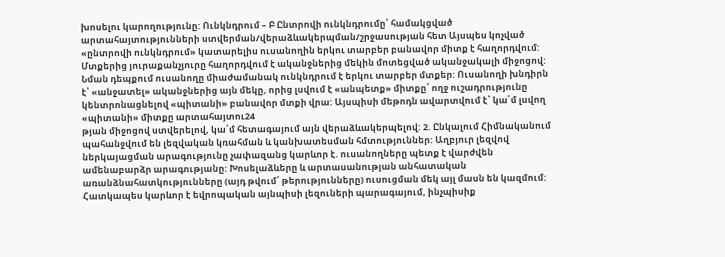խոսելու կարողությունը: Ունկնդրում – Բ Ընտրովի ունկնդրումը՝ համակցված արտահայտությունների ստվերման/վերաձևակերպման/շրջասության հետ Այսպես կոչված «ընտրովի ունկնդրում» կատարելիս ուսանողին երկու տարբեր բանավոր միտք է հաղորդվում: Մտքերից յուրաքանչյուրը հաղորդվում է ականջներից մեկին մոտեցված ականջակալի միջոցով: Նման դեպքում ուսանողը միաժամանակ ունկնդրում է երկու տարբեր մտքեր: Ուսանողի խնդիրն է՝ «անջատել» ականջներից այն մեկը, որից լսվում է «անպետք» միտքը՝ ողջ ուշադրությունը կենտրոնացնելով «պիտանի» բանավոր մտքի վրա: Այսպիսի մեթոդն ավարտվում է՝ կա՛մ լսվող «պիտանի» միտքը արտահայտու24
թյան միջոցով ստվերելով, կա՛մ հետագայում այն վերաձևակերպելով: 2. Ընկալում Հիմնականում պահանջվում են լեզվական կռահման և կանխատեսման հմտություններ: Աղբյուր լեզվով ներկայացման արագությունը չափազանց կարևոր է. ուսանողները պետք է վարժվեն ամենաբարձր արագությանը: Խոսելաձևերը և արտասանության անհատական առանձնահատկությունները (այդ թվում՝ թերությունները) ուսուցման մեկ այլ մասն են կազմում: Հատկապես կարևոր է եվրոպական այնպիսի լեզուների պարագայում, ինչպիսիք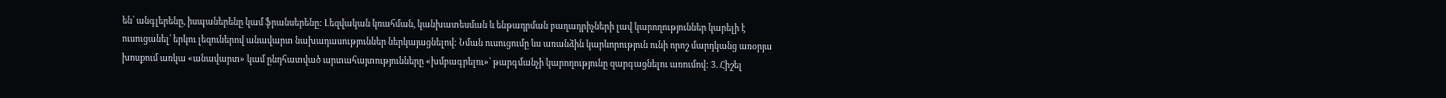են՝ անգլերենը, իսպաներենը կամ ֆրանսերենը: Լեզվական կռահման, կանխատեսման և ենթադրման բաղադրիչների լավ կարողություններ կարելի է ուսուցանել՝ երկու լեզուներով անավարտ նախադասություններ ներկայացնելով: Նման ուսուցումը ևս առանձին կարևորություն ունի որոշ մարդկանց առօրյա խոսքում առկա «անավարտ» կամ ընդհատված արտահայտությունները «խմբագրելու»՝ թարգմանչի կարողությունը զարգացնելու առումով: 3. Հիշել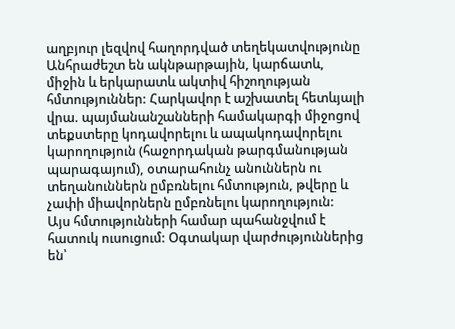աղբյուր լեզվով հաղորդված տեղեկատվությունը Անհրաժեշտ են ակնթարթային, կարճատև, միջին և երկարատև ակտիվ հիշողության հմտություններ: Հարկավոր է աշխատել հետևյալի վրա. պայմանանշանների համակարգի միջոցով տեքստերը կոդավորելու և ապակոդավորելու կարողություն (հաջորդական թարգմանության պարագայում), օտարահունչ անուններն ու տեղանուններն ըմբռնելու հմտություն, թվերը և չափի միավորներն ըմբռնելու կարողություն:
Այս հմտությունների համար պահանջվում է հատուկ ուսուցում: Օգտակար վարժություններից են՝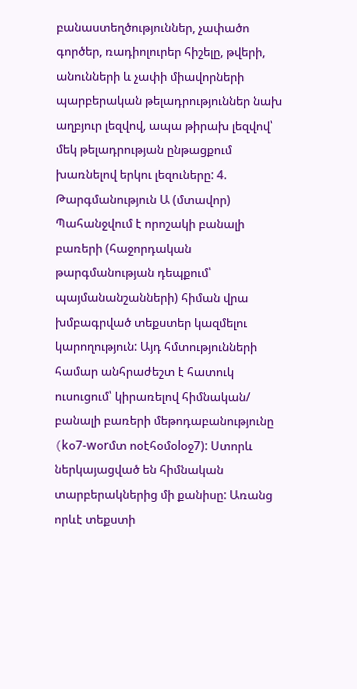բանաստեղծություններ, չափածո գործեր, ռադիոլուրեր հիշելը, թվերի, անունների և չափի միավորների պարբերական թելադրություններ նախ աղբյուր լեզվով, ապա թիրախ լեզվով՝ մեկ թելադրության ընթացքում խառնելով երկու լեզուները: 4. Թարգմանություն Ա (մտավոր) Պահանջվում է որոշակի բանալի բառերի (հաջորդական թարգմանության դեպքում՝ պայմանանշանների) հիման վրա խմբագրված տեքստեր կազմելու կարողություն: Այդ հմտությունների համար անհրաժեշտ է հատուկ ուսուցում՝ կիրառելով հիմնական/ բանալի բառերի մեթոդաբանությունը (kօ7-wօrմտ ոօէհօմօlօջ7): Ստորև ներկայացված են հիմնական տարբերակներից մի քանիսը: Առանց որևէ տեքստի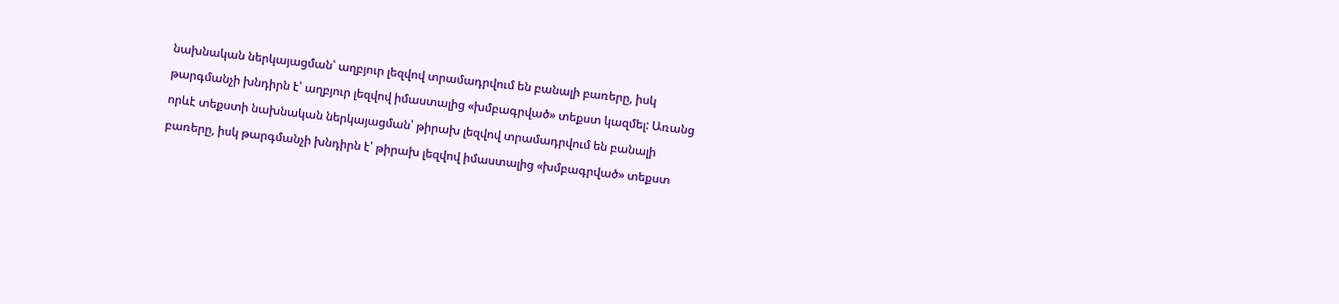նախնական ներկայացման՝ աղբյուր լեզվով տրամադրվում են բանալի բառերը, իսկ թարգմանչի խնդիրն է՝ աղբյուր լեզվով իմաստալից «խմբագրված» տեքստ կազմել: Առանց որևէ տեքստի նախնական ներկայացման՝ թիրախ լեզվով տրամադրվում են բանալի բառերը, իսկ թարգմանչի խնդիրն է՝ թիրախ լեզվով իմաստալից «խմբագրված» տեքստ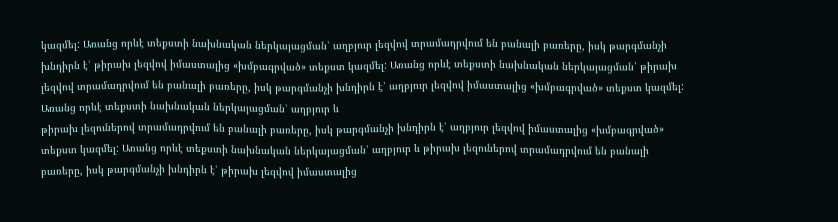կազմել: Առանց որևէ տեքստի նախնական ներկայացման՝ աղբյուր լեզվով տրամադրվում են բանալի բառերը, իսկ թարգմանչի խնդիրն է՝ թիրախ լեզվով իմաստալից «խմբագրված» տեքստ կազմել: Առանց որևէ տեքստի նախնական ներկայացման՝ թիրախ լեզվով տրամադրվում են բանալի բառերը, իսկ թարգմանչի խնդիրն է՝ աղբյուր լեզվով իմաստալից «խմբագրված» տեքստ կազմել:
Առանց որևէ տեքստի նախնական ներկայացման՝ աղբյուր և
թիրախ լեզուներով տրամադրվում են բանալի բառերը, իսկ թարգմանչի խնդիրն է՝ աղբյուր լեզվով իմաստալից «խմբագրված» տեքստ կազմել: Առանց որևէ տեքստի նախնական ներկայացման՝ աղբյուր և թիրախ լեզուներով տրամադրվում են բանալի բառերը, իսկ թարգմանչի խնդիրն է՝ թիրախ լեզվով իմաստալից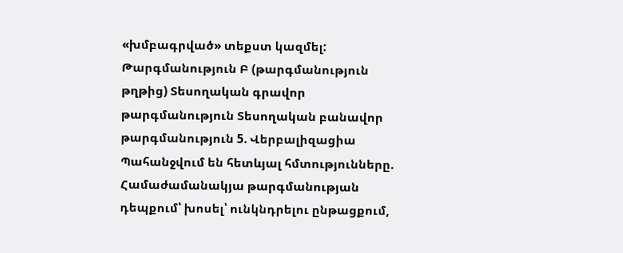«խմբագրված» տեքստ կազմել: Թարգմանություն Բ (թարգմանություն թղթից) Տեսողական գրավոր թարգմանություն Տեսողական բանավոր թարգմանություն 5. Վերբալիզացիա Պահանջվում են հետևյալ հմտությունները. Համաժամանակյա թարգմանության դեպքում՝ խոսել՝ ունկնդրելու ընթացքում,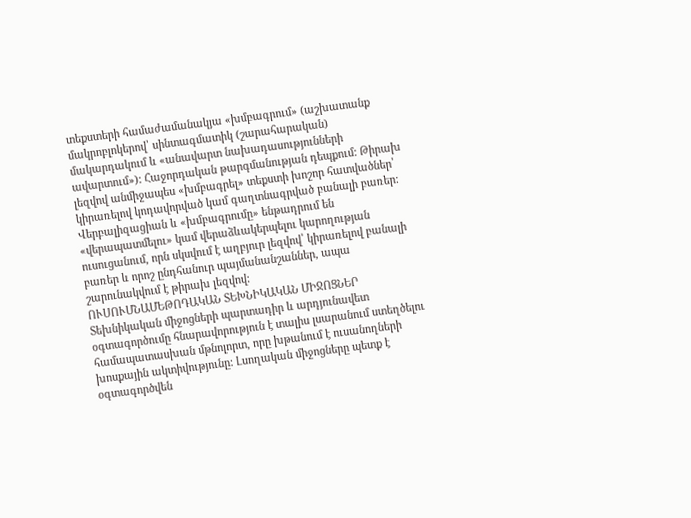տեքստերի համաժամանակյա «խմբագրում» (աշխատանք մակրոբլոկերով՝ սինտագմատիկ (շարահարական) մակարդակում և «անավարտ նախադասությունների ավարտում»): Հաջորդական թարգմանության դեպքում: Թիրախ լեզվով անմիջապես «խմբագրել» տեքստի խոշոր հատվածներ՝ կիրառելով կոդավորված կամ գաղտնագրված բանալի բառեր: Վերբալիզացիան և «խմբագրումը» ենթադրում են «վերապատմելու» կամ վերաձևակերպելու կարողության ուսուցանում, որն սկսվում է աղբյուր լեզվով՝ կիրառելով բանալի բառեր և որոշ ընդհանուր պայմանանշաններ, ապա շարունակվում է թիրախ լեզվով:
ՈՒՍՈՒՄՆԱՄԵԹՈԴԱԿԱՆ ՏԵԽՆԻԿԱԿԱՆ ՄԻՋՈՑՆԵՐ
Տեխնիկական միջոցների պարտադիր և արդյունավետ օգտագործումը հնարավորություն է տալիս լսարանում ստեղծելու համապատասխան մթնոլորտ, որը խթանում է ուսանողների խոսքային ակտիվությունը: Լսողական միջոցները պետք է օգտագործվեն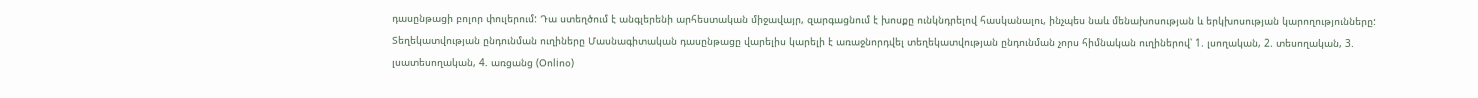դասընթացի բոլոր փուլերում: Դա ստեղծում է անգլերենի արհեստական միջավայր, զարգացնում է խոսքը ունկնդրելով հասկանալու, ինչպես նաև մենախոսության և երկխոսության կարողությունները: Տեղեկատվության ընդունման ուղիները Մասնագիտական դասընթացը վարելիս կարելի է առաջնորդվել տեղեկատվության ընդունման չորս հիմնական ուղիներով՝ 1. լսողական, 2. տեսողական, 3. լսատեսողական, 4. առցանց (Օոliոօ)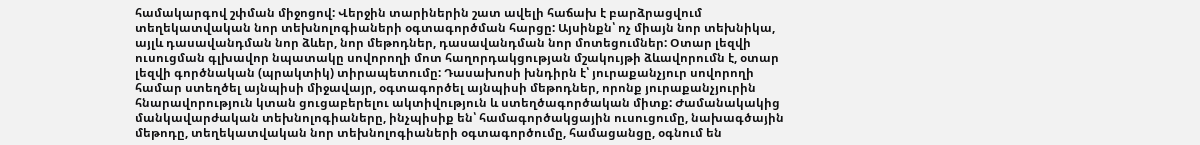համակարգով շփման միջոցով: Վերջին տարիներին շատ ավելի հաճախ է բարձրացվում տեղեկատվական նոր տեխնոլոգիաների օգտագործման հարցը: Այսինքն՝ ոչ միայն նոր տեխնիկա, այլև դասավանդման նոր ձևեր, նոր մեթոդներ, դասավանդման նոր մոտեցումներ: Օտար լեզվի ուսուցման գլխավոր նպատակը սովորողի մոտ հաղորդակցության մշակույթի ձևավորումն է, օտար լեզվի գործնական (պրակտիկ) տիրապետումը: Դասախոսի խնդիրն է՝ յուրաքանչյուր սովորողի համար ստեղծել այնպիսի միջավայր, օգտագործել այնպիսի մեթոդներ, որոնք յուրաքանչյուրին հնարավորություն կտան ցուցաբերելու ակտիվություն և ստեղծագործական միտք: Ժամանակակից մանկավարժական տեխնոլոգիաները, ինչպիսիք են՝ համագործակցային ուսուցումը, նախագծային մեթոդը, տեղեկատվական նոր տեխնոլոգիաների օգտագործումը, համացանցը, օգնում են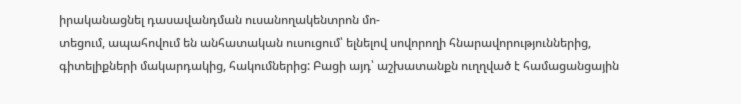իրականացնել դասավանդման ուսանողակենտրոն մո-
տեցում, ապահովում են անհատական ուսուցում՝ ելնելով սովորողի հնարավորություններից, գիտելիքների մակարդակից, հակումներից: Բացի այդ՝ աշխատանքն ուղղված է համացանցային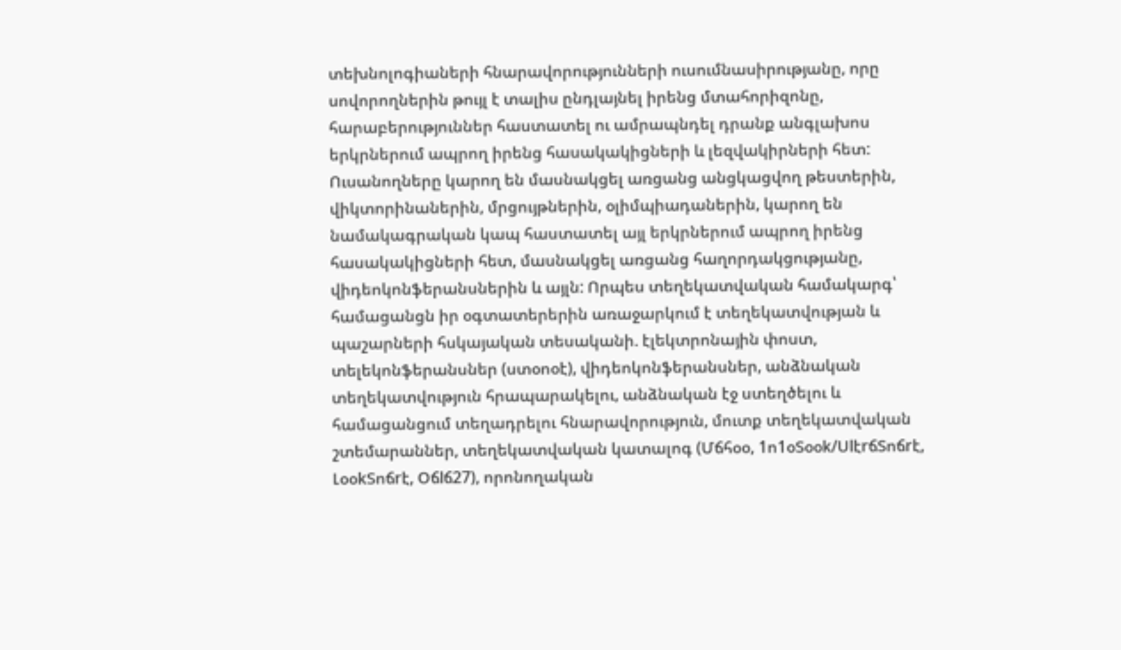տեխնոլոգիաների հնարավորությունների ուսումնասիրությանը, որը սովորողներին թույլ է տալիս ընդլայնել իրենց մտահորիզոնը, հարաբերություններ հաստատել ու ամրապնդել դրանք անգլախոս երկրներում ապրող իրենց հասակակիցների և լեզվակիրների հետ: Ուսանողները կարող են մասնակցել առցանց անցկացվող թեստերին, վիկտորինաներին, մրցույթներին, օլիմպիադաներին, կարող են նամակագրական կապ հաստատել այլ երկրներում ապրող իրենց հասակակիցների հետ, մասնակցել առցանց հաղորդակցությանը, վիդեոկոնֆերանսներին և այլն: Որպես տեղեկատվական համակարգ՝ համացանցն իր օգտատերերին առաջարկում է տեղեկատվության և պաշարների հսկայական տեսականի. էլեկտրոնային փոստ, տելեկոնֆերանսներ (ստօոօէ), վիդեոկոնֆերանսներ, անձնական տեղեկատվություն հրապարակելու, անձնական էջ ստեղծելու և համացանցում տեղադրելու հնարավորություն, մուտք տեղեկատվական շտեմարաններ, տեղեկատվական կատալոգ (Մճհօօ, 1ո1օՏօօk/ՍlէrճՏոճrէ, ԼօօkՏոճrէ, Օճlճ27), որոնողական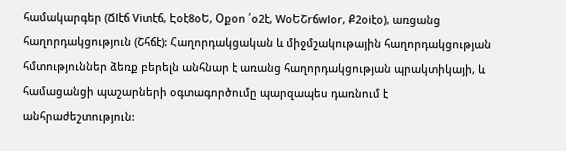համակարգեր (Ճlէճ Viտէճ, Էօէ8օԵ, Օքօո ՛օ2է, WօԵՇrճwlօr, Ք2օiէօ), առցանց հաղորդակցություն (Շհճէ): Հաղորդակցական և միջմշակութային հաղորդակցության հմտություններ ձեռք բերելն անհնար է առանց հաղորդակցության պրակտիկայի, և համացանցի պաշարների օգտագործումը պարզապես դառնում է անհրաժեշտություն: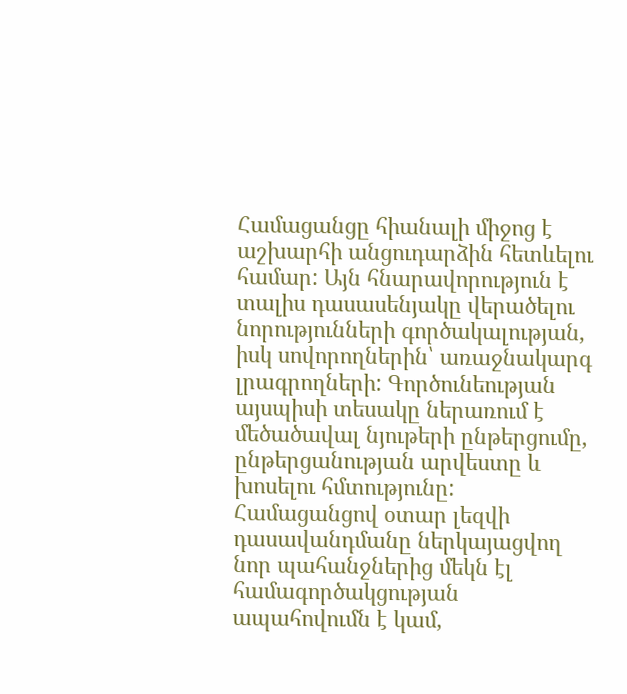Համացանցը հիանալի միջոց է աշխարհի անցուդարձին հետևելու համար: Այն հնարավորություն է տալիս դասասենյակը վերածելու
նորությունների գործակալության, իսկ սովորողներին՝ առաջնակարգ լրագրողների: Գործունեության այսպիսի տեսակը ներառում է մեծածավալ նյութերի ընթերցումը, ընթերցանության արվեստը և խոսելու հմտությունը: Համացանցով օտար լեզվի դասավանդմանը ներկայացվող նոր պահանջներից մեկն էլ համագործակցության ապահովումն է կամ,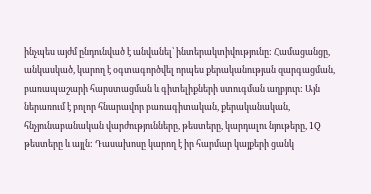ինչպես այժմ ընդունված է անվանել՝ ինտերակտիվությունը: Համացանցը, անկասկած, կարող է օգտագործվել որպես քերականության զարգացման, բառապաշարի հարստացման և գիտելիքների ստուգման աղբյուր: Այն ներառում է բոլոր հնարավոր բառագիտական, քերականական, հնչյունաբանական վարժությունները, թեստերը, կարդալու նյութերը, 1Q թեստերը և այլն: Դասախոսը կարող է իր հարմար կայքերի ցանկ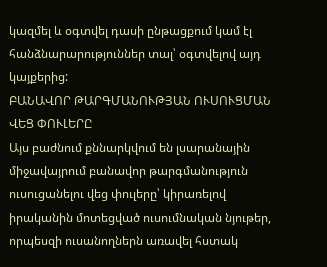կազմել և օգտվել դասի ընթացքում կամ էլ հանձնարարություններ տալ՝ օգտվելով այդ կայքերից:
ԲԱՆԱՎՈՐ ԹԱՐԳՄԱՆՈՒԹՅԱՆ ՈՒՍՈՒՑՄԱՆ
ՎԵՑ ՓՈՒԼԵՐԸ
Այս բաժնում քննարկվում են լսարանային միջավայրում բանավոր թարգմանություն ուսուցանելու վեց փուլերը՝ կիրառելով իրականին մոտեցված ուսումնական նյութեր, որպեսզի ուսանողներն առավել հստակ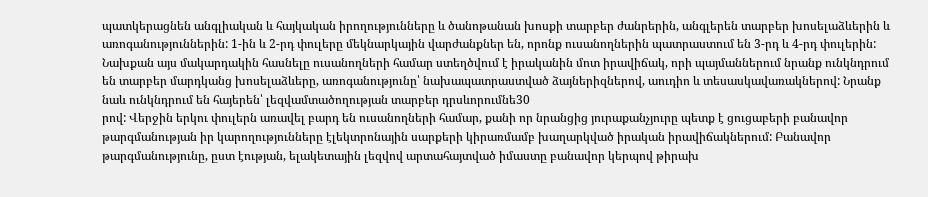պատկերացնեն անգլիական և հայկական իրողությունները և ծանոթանան խոսքի տարբեր ժանրերին, անգլերեն տարբեր խոսելաձևերին և առոգանություններին: 1-ին և 2-րդ փուլերը մեկնարկային վարժանքներ են, որոնք ուսանողներին պատրաստում են 3-րդ և 4-րդ փուլերին: Նախքան այս մակարդակին հասնելը ուսանողների համար ստեղծվում է իրականին մոտ իրավիճակ, որի պայմաններում նրանք ունկնդրում են տարբեր մարդկանց խոսելաձևերը, առոգանությունը՝ նախապատրաստված ձայներիզներով, աուդիո և տեսասկավառակներով: Նրանք նաև ունկնդրում են հայերեն՝ լեզվամտածողության տարբեր դրսևորումնե30
րով: Վերջին երկու փուլերն առավել բարդ են ուսանողների համար, քանի որ նրանցից յուրաքանչյուրը պետք է ցուցաբերի բանավոր թարգմանության իր կարողությունները էլեկտրոնային սարքերի կիրառմամբ խաղարկված իրական իրավիճակներում: Բանավոր թարգմանությունը, ըստ էության, ելակետային լեզվով արտահայտված իմաստը բանավոր կերպով թիրախ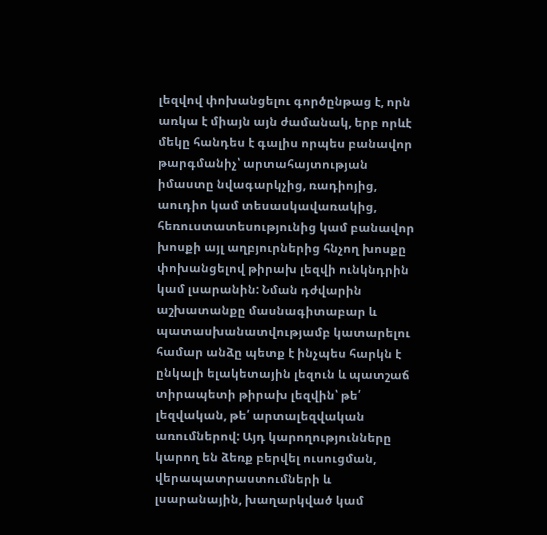լեզվով փոխանցելու գործընթաց է, որն առկա է միայն այն ժամանակ, երբ որևէ մեկը հանդես է գալիս որպես բանավոր թարգմանիչ՝ արտահայտության իմաստը նվագարկչից, ռադիոյից, աուդիո կամ տեսասկավառակից, հեռուստատեսությունից կամ բանավոր խոսքի այլ աղբյուրներից հնչող խոսքը փոխանցելով թիրախ լեզվի ունկնդրին կամ լսարանին: Նման դժվարին աշխատանքը մասնագիտաբար և պատասխանատվությամբ կատարելու համար անձը պետք է ինչպես հարկն է ընկալի ելակետային լեզուն և պատշաճ տիրապետի թիրախ լեզվին՝ թե՛ լեզվական, թե՛ արտալեզվական առումներով: Այդ կարողությունները կարող են ձեռք բերվել ուսուցման, վերապատրաստումների և լսարանային, խաղարկված կամ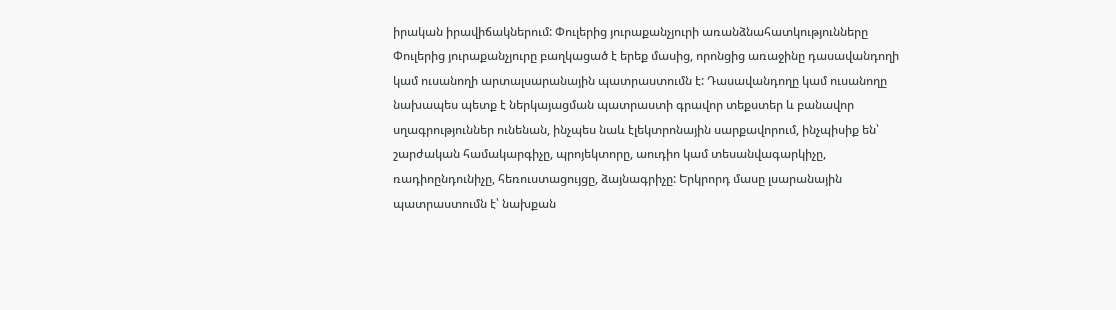իրական իրավիճակներում: Փուլերից յուրաքանչյուրի առանձնահատկությունները Փուլերից յուրաքանչյուրը բաղկացած է երեք մասից, որոնցից առաջինը դասավանդողի կամ ուսանողի արտալսարանային պատրաստումն է: Դասավանդողը կամ ուսանողը նախապես պետք է ներկայացման պատրաստի գրավոր տեքստեր և բանավոր սղագրություններ ունենան, ինչպես նաև էլեկտրոնային սարքավորում, ինչպիսիք են՝ շարժական համակարգիչը, պրոյեկտորը, աուդիո կամ տեսանվագարկիչը, ռադիոընդունիչը, հեռուստացույցը, ձայնագրիչը: Երկրորդ մասը լսարանային պատրաստումն է՝ նախքան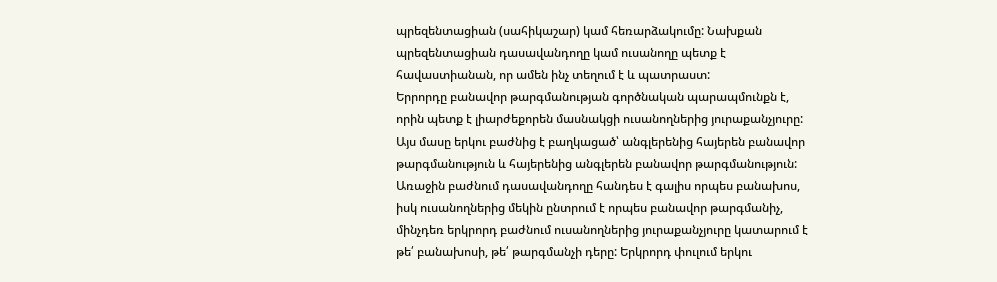պրեզենտացիան (սահիկաշար) կամ հեռարձակումը: Նախքան պրեզենտացիան դասավանդողը կամ ուսանողը պետք է հավաստիանան, որ ամեն ինչ տեղում է և պատրաստ:
Երրորդը բանավոր թարգմանության գործնական պարապմունքն է, որին պետք է լիարժեքորեն մասնակցի ուսանողներից յուրաքանչյուրը: Այս մասը երկու բաժնից է բաղկացած՝ անգլերենից հայերեն բանավոր թարգմանություն և հայերենից անգլերեն բանավոր թարգմանություն: Առաջին բաժնում դասավանդողը հանդես է գալիս որպես բանախոս, իսկ ուսանողներից մեկին ընտրում է որպես բանավոր թարգմանիչ, մինչդեռ երկրորդ բաժնում ուսանողներից յուրաքանչյուրը կատարում է թե՛ բանախոսի, թե՛ թարգմանչի դերը: Երկրորդ փուլում երկու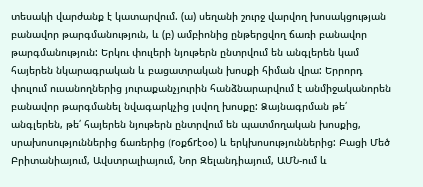տեսակի վարժանք է կատարվում. (ա) սեղանի շուրջ վարվող խոսակցության բանավոր թարգմանություն, և (բ) ամբիոնից ընթերցվող ճառի բանավոր թարգմանություն: Երկու փուլերի նյութերն ընտրվում են անգլերեն կամ հայերեն նկարագրական և բացատրական խոսքի հիման վրա: Երրորդ փուլում ուսանողներից յուրաքանչյուրին հանձնարարվում է անմիջականորեն բանավոր թարգմանել նվագարկչից լսվող խոսքը: Ձայնագրման թե՛ անգլերեն, թե՛ հայերեն նյութերն ընտրվում են պատմողական խոսքից, սրախոսություններից ճառերից (rօքճrէօօ) և երկխոսություններից: Բացի Մեծ Բրիտանիայում, Ավստրալիայում, Նոր Զելանդիայում, ԱՄՆ-ում և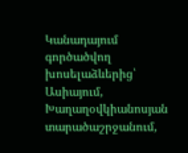Կանադայում գործածվող խոսելաձևերից՝ Ասիայում, Խաղաղօվկիանոսյան տարածաշրջանում,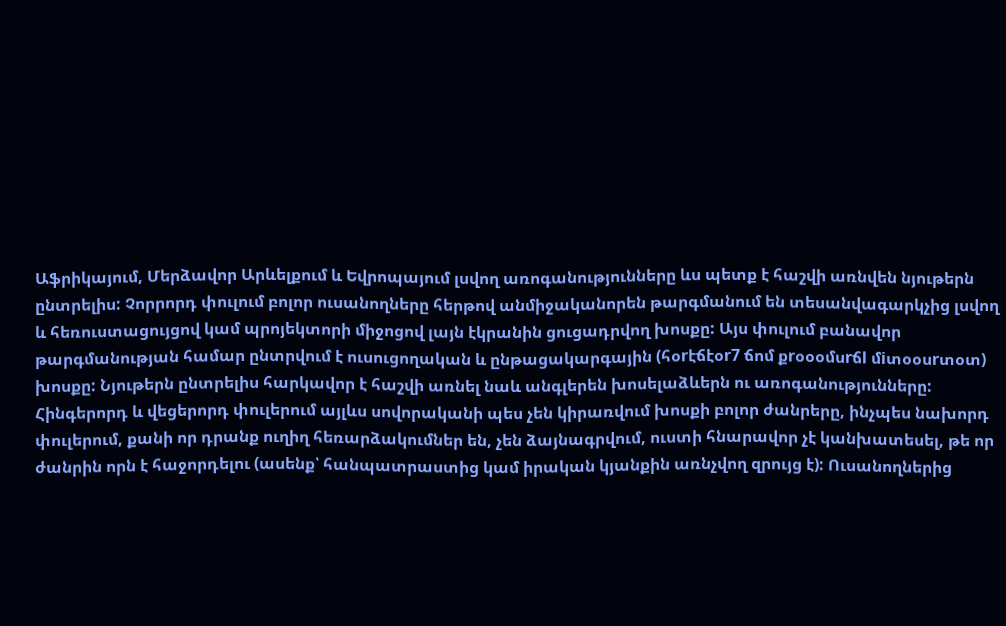Աֆրիկայում, Մերձավոր Արևելքում և Եվրոպայում լսվող առոգանությունները ևս պետք է հաշվի առնվեն նյութերն ընտրելիս: Չորրորդ փուլում բոլոր ուսանողները հերթով անմիջականորեն թարգմանում են տեսանվագարկչից լսվող և հեռուստացույցով կամ պրոյեկտորի միջոցով լայն էկրանին ցուցադրվող խոսքը: Այս փուլում բանավոր թարգմանության համար ընտրվում է ուսուցողական և ընթացակարգային (հօrէճէօr7 ճոմ քrօօօմսrճl մiտօօսrտօտ) խոսքը: Նյութերն ընտրելիս հարկավոր է հաշվի առնել նաև անգլերեն խոսելաձևերն ու առոգանությունները:
Հինգերորդ և վեցերորդ փուլերում այլևս սովորականի պես չեն կիրառվում խոսքի բոլոր ժանրերը, ինչպես նախորդ փուլերում, քանի որ դրանք ուղիղ հեռարձակումներ են, չեն ձայնագրվում, ուստի հնարավոր չէ կանխատեսել, թե որ ժանրին որն է հաջորդելու (ասենք՝ հանպատրաստից կամ իրական կյանքին առնչվող զրույց է): Ուսանողներից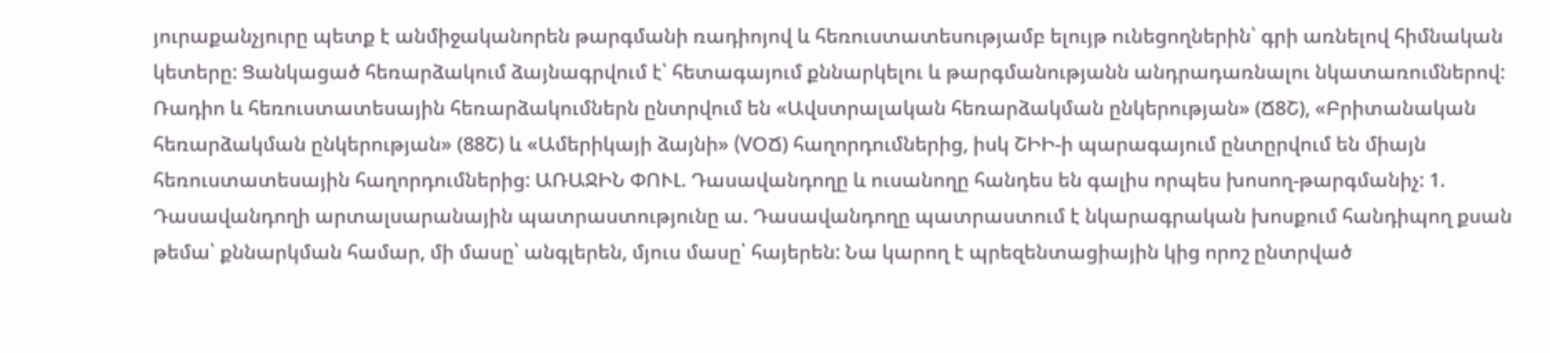յուրաքանչյուրը պետք է անմիջականորեն թարգմանի ռադիոյով և հեռուստատեսությամբ ելույթ ունեցողներին՝ գրի առնելով հիմնական կետերը: Ցանկացած հեռարձակում ձայնագրվում է՝ հետագայում քննարկելու և թարգմանությանն անդրադառնալու նկատառումներով: Ռադիո և հեռուստատեսային հեռարձակումներն ընտրվում են «Ավստրալական հեռարձակման ընկերության» (Ճ8Շ), «Բրիտանական հեռարձակման ընկերության» (88Շ) և «Ամերիկայի ձայնի» (VՕՃ) հաղորդումներից, իսկ ՇԻԻ-ի պարագայում ընտըրվում են միայն հեռուստատեսային հաղորդումներից: ԱՌԱՋԻՆ ՓՈՒԼ. Դասավանդողը և ուսանողը հանդես են գալիս որպես խոսող-թարգմանիչ: 1. Դասավանդողի արտալսարանային պատրաստությունը ա. Դասավանդողը պատրաստում է նկարագրական խոսքում հանդիպող քսան թեմա՝ քննարկման համար, մի մասը՝ անգլերեն, մյուս մասը՝ հայերեն: Նա կարող է պրեզենտացիային կից որոշ ընտրված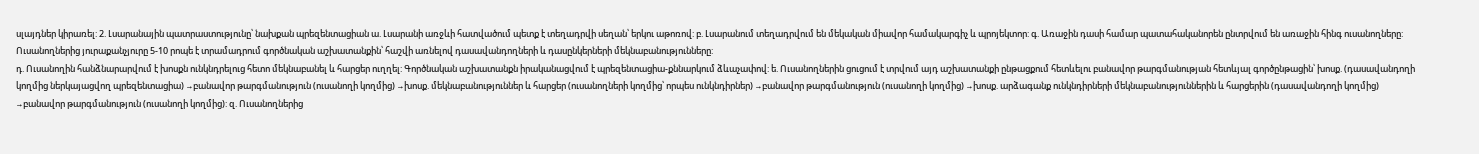սլայդներ կիրառել: 2. Լսարանային պատրաստությունը՝ նախքան պրեզենտացիան ա. Լսարանի առջևի հատվածում պետք է տեղադրվի սեղան՝ երկու աթոռով: բ. Լսարանում տեղադրվում են մեկական միավոր համակարգիչ և պրոյեկտոր: գ. Առաջին դասի համար պատահականորեն ընտրվում են առաջին հինգ ուսանողները: Ուսանողներից յուրաքանչյուրը 5-10 րոպե է տրամադրում գործնական աշխատանքին՝ հաշվի առնելով դասավանդողների և դասընկերների մեկնաբանությունները:
դ. Ուսանողին հանձնարարվում է խոսքն ունկնդրելուց հետո մեկնաբանել և հարցեր ուղղել: Գործնական աշխատանքն իրականացվում է պրեզենտացիա-քննարկում ձևաչափով: ե. Ուսանողներին ցուցում է տրվում այդ աշխատանքի ընթացքում հետևելու բանավոր թարգմանության հետևյալ գործընթացին՝ խոսք. (դասավանդողի կողմից ներկայացվող պրեզենտացիա) →բանավոր թարգմանություն (ուսանողի կողմից) →խոսք. մեկնաբանություններ և հարցեր (ուսանողների կողմից՝ որպես ունկնդիրներ) →բանավոր թարգմանություն (ուսանողի կողմից) →խոսք. արձագանք ունկնդիրների մեկնաբանություններին և հարցերին (դասավանդողի կողմից) →բանավոր թարգմանություն (ուսանողի կողմից): զ. Ուսանողներից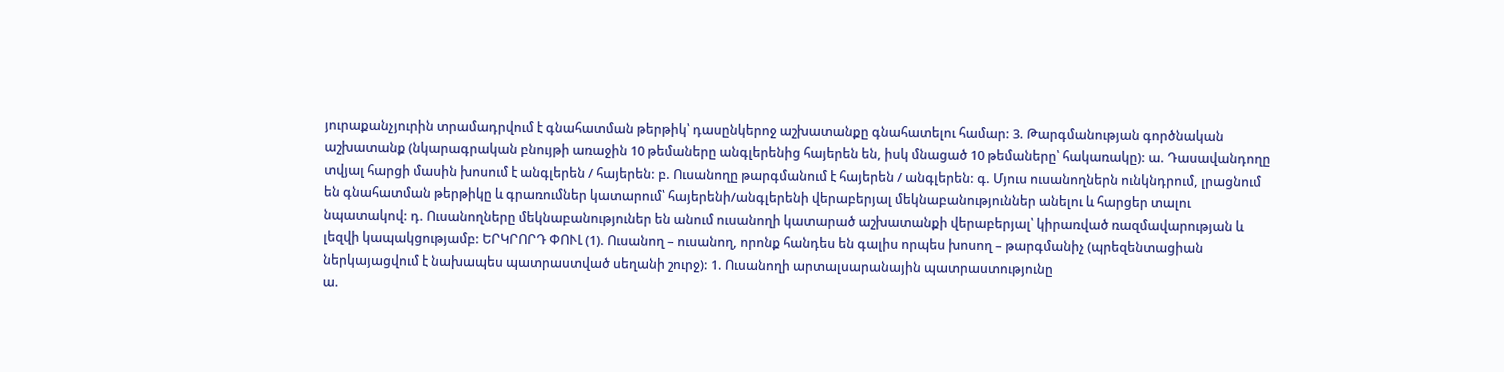յուրաքանչյուրին տրամադրվում է գնահատման թերթիկ՝ դասընկերոջ աշխատանքը գնահատելու համար: 3. Թարգմանության գործնական աշխատանք (նկարագրական բնույթի առաջին 10 թեմաները անգլերենից հայերեն են, իսկ մնացած 10 թեմաները՝ հակառակը): ա. Դասավանդողը տվյալ հարցի մասին խոսում է անգլերեն / հայերեն: բ. Ուսանողը թարգմանում է հայերեն / անգլերեն: գ. Մյուս ուսանողներն ունկնդրում, լրացնում են գնահատման թերթիկը և գրառումներ կատարում՝ հայերենի/անգլերենի վերաբերյալ մեկնաբանություններ անելու և հարցեր տալու նպատակով: դ. Ուսանողները մեկնաբանություներ են անում ուսանողի կատարած աշխատանքի վերաբերյալ՝ կիրառված ռազմավարության և լեզվի կապակցությամբ: ԵՐԿՐՈՐԴ ՓՈՒԼ (1). Ուսանող – ուսանող, որոնք հանդես են գալիս որպես խոսող – թարգմանիչ (պրեզենտացիան ներկայացվում է նախապես պատրաստված սեղանի շուրջ): 1. Ուսանողի արտալսարանային պատրաստությունը
ա.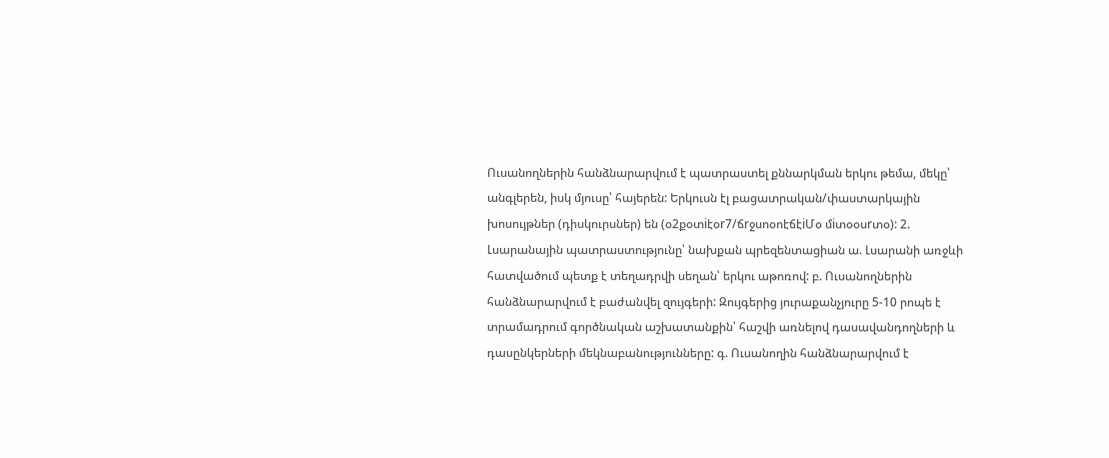Ուսանողներին հանձնարարվում է պատրաստել քննարկման երկու թեմա, մեկը՝ անգլերեն, իսկ մյուսը՝ հայերեն: Երկուսն էլ բացատրական/փաստարկային խոսույթներ (դիսկուրսներ) են (օ2քօտiէօr7/ճrջսոօոէճէiՄօ մiտօօսrտօ): 2. Լսարանային պատրաստությունը՝ նախքան պրեզենտացիան ա. Լսարանի առջևի հատվածում պետք է տեղադրվի սեղան՝ երկու աթոռով: բ. Ուսանողներին հանձնարարվում է բաժանվել զույգերի: Զույգերից յուրաքանչյուրը 5-10 րոպե է տրամադրում գործնական աշխատանքին՝ հաշվի առնելով դասավանդողների և դասընկերների մեկնաբանությունները: գ. Ուսանողին հանձնարարվում է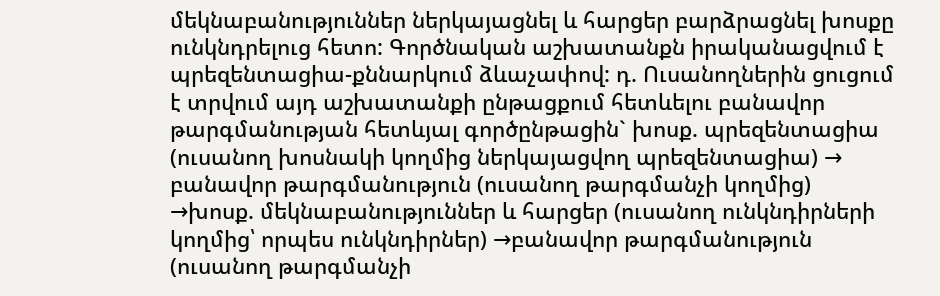մեկնաբանություններ ներկայացնել և հարցեր բարձրացնել խոսքը ունկնդրելուց հետո: Գործնական աշխատանքն իրականացվում է պրեզենտացիա-քննարկում ձևաչափով: դ. Ուսանողներին ցուցում է տրվում այդ աշխատանքի ընթացքում հետևելու բանավոր թարգմանության հետևյալ գործընթացին` խոսք. պրեզենտացիա (ուսանող խոսնակի կողմից ներկայացվող պրեզենտացիա) → բանավոր թարգմանություն (ուսանող թարգմանչի կողմից) →խոսք. մեկնաբանություններ և հարցեր (ուսանող ունկնդիրների կողմից՝ որպես ունկնդիրներ) →բանավոր թարգմանություն (ուսանող թարգմանչի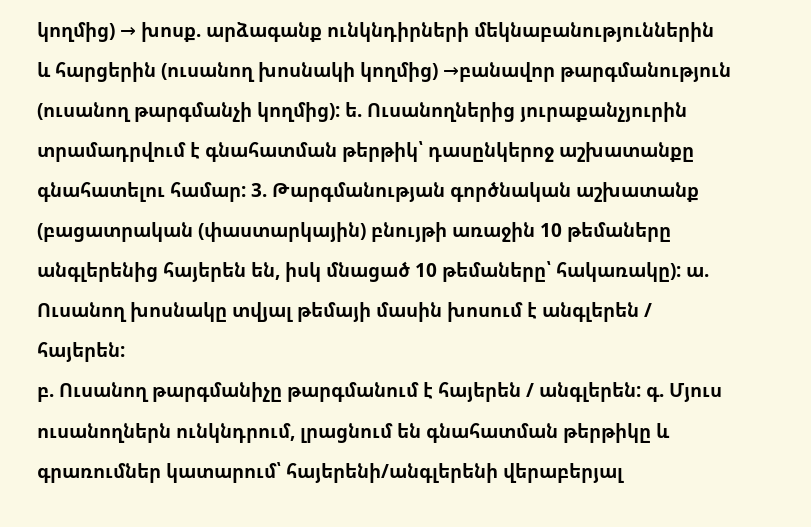կողմից) → խոսք. արձագանք ունկնդիրների մեկնաբանություններին և հարցերին (ուսանող խոսնակի կողմից) →բանավոր թարգմանություն (ուսանող թարգմանչի կողմից): ե. Ուսանողներից յուրաքանչյուրին տրամադրվում է գնահատման թերթիկ՝ դասընկերոջ աշխատանքը գնահատելու համար: 3. Թարգմանության գործնական աշխատանք (բացատրական (փաստարկային) բնույթի առաջին 10 թեմաները անգլերենից հայերեն են, իսկ մնացած 10 թեմաները՝ հակառակը): ա. Ուսանող խոսնակը տվյալ թեմայի մասին խոսում է անգլերեն / հայերեն:
բ. Ուսանող թարգմանիչը թարգմանում է հայերեն / անգլերեն: գ. Մյուս ուսանողներն ունկնդրում, լրացնում են գնահատման թերթիկը և գրառումներ կատարում՝ հայերենի/անգլերենի վերաբերյալ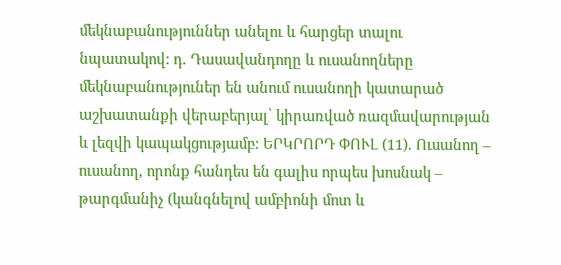մեկնաբանություններ անելու և հարցեր տալու նպատակով: դ. Դասավանդողը և ուսանողները մեկնաբանություներ են անում ուսանողի կատարած աշխատանքի վերաբերյալ՝ կիրառված ռազմավարության և լեզվի կապակցությամբ: ԵՐԿՐՈՐԴ ՓՈՒԼ (11). Ուսանող – ուսանող, որոնք հանդես են գալիս որպես խոսնակ – թարգմանիչ (կանգնելով ամբիոնի մոտ և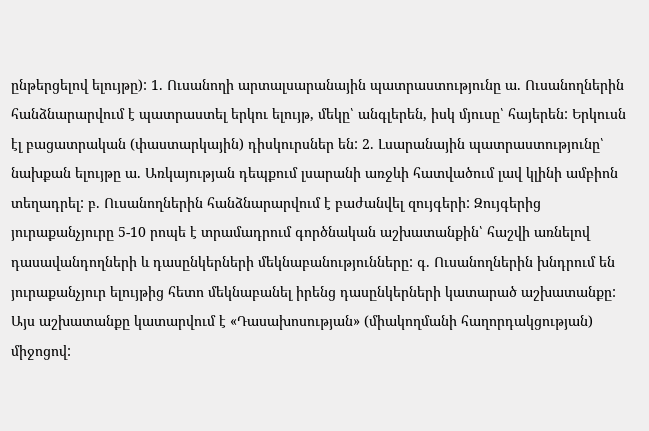ընթերցելով ելույթը): 1. Ուսանողի արտալսարանային պատրաստությունը ա. Ուսանողներին հանձնարարվում է պատրաստել երկու ելույթ, մեկը՝ անգլերեն, իսկ մյուսը՝ հայերեն: Երկուսն էլ բացատրական (փաստարկային) դիսկուրսներ են: 2. Լսարանային պատրաստությունը՝ նախքան ելույթը ա. Առկայության դեպքում լսարանի առջևի հատվածում լավ կլինի ամբիոն տեղադրել: բ. Ուսանողներին հանձնարարվում է բաժանվել զույգերի: Զույգերից յուրաքանչյուրը 5-10 րոպե է տրամադրում գործնական աշխատանքին՝ հաշվի առնելով դասավանդողների և դասընկերների մեկնաբանությունները: գ. Ուսանողներին խնդրում են յուրաքանչյուր ելույթից հետո մեկնաբանել իրենց դասընկերների կատարած աշխատանքը: Այս աշխատանքը կատարվում է «Դասախոսության» (միակողմանի հաղորդակցության) միջոցով: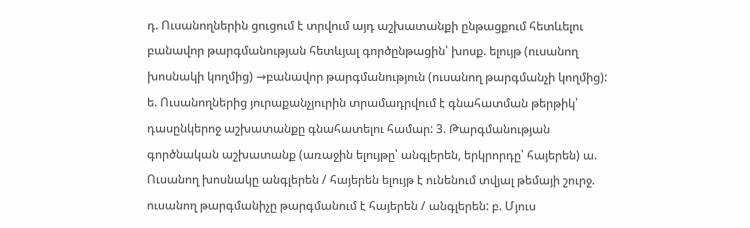դ. Ուսանողներին ցուցում է տրվում այդ աշխատանքի ընթացքում հետևելու բանավոր թարգմանության հետևյալ գործընթացին՝ խոսք. ելույթ (ուսանող խոսնակի կողմից) →բանավոր թարգմանություն (ուսանող թարգմանչի կողմից):
ե. Ուսանողներից յուրաքանչյուրին տրամադրվում է գնահատման թերթիկ՝ դասընկերոջ աշխատանքը գնահատելու համար: 3. Թարգմանության գործնական աշխատանք (առաջին ելույթը՝ անգլերեն, երկրորդը՝ հայերեն) ա. Ուսանող խոսնակը անգլերեն / հայերեն ելույթ է ունենում տվյալ թեմայի շուրջ. ուսանող թարգմանիչը թարգմանում է հայերեն / անգլերեն: բ. Մյուս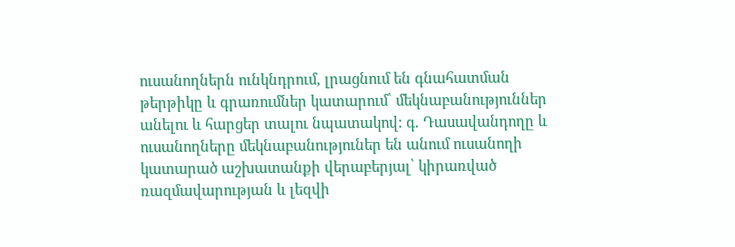ուսանողներն ունկնդրում, լրացնում են գնահատման թերթիկը և գրառումներ կատարում՝ մեկնաբանություններ անելու և հարցեր տալու նպատակով: գ. Դասավանդողը և ուսանողները մեկնաբանություներ են անում ուսանողի կատարած աշխատանքի վերաբերյալ՝ կիրառված ռազմավարության և լեզվի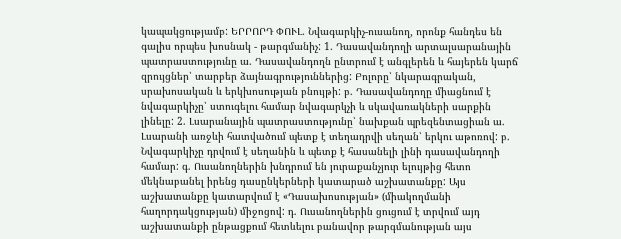կապակցությամբ: ԵՐՐՈՐԴ ՓՈՒԼ. Նվագարկիչ-ուսանող, որոնք հանդես են գալիս որպես խոսնակ - թարգմանիչ: 1. Դասավանդողի արտալսարանային պատրաստությունը ա. Դասավանդողն ընտրում է անգլերեն և հայերեն կարճ զրույցներ՝ տարբեր ձայնագրություններից: Բոլորը՝ նկարագրական, սրախոսական և երկխոսության բնույթի: բ. Դասավանդողը միացնում է նվագարկիչը՝ ստուգելու համար նվագարկչի և սկավառակների սարքին լինելը: 2. Լսարանային պատրաստությունը՝ նախքան պրեզենտացիան ա. Լսարանի առջևի հատվածում պետք է տեղադրվի սեղան՝ երկու աթոռով: բ. Նվագարկիչը դրվում է սեղանին և պետք է հասանելի լինի դասավանդողի համար: գ. Ուսանողներին խնդրում են յուրաքանչյուր ելույթից հետո մեկնաբանել իրենց դասընկերների կատարած աշխատանքը: Այս
աշխատանքը կատարվում է «Դասախոսության» (միակողմանի հաղորդակցության) միջոցով: դ. Ուսանողներին ցուցում է տրվում այդ աշխատանքի ընթացքում հետևելու բանավոր թարգմանության այս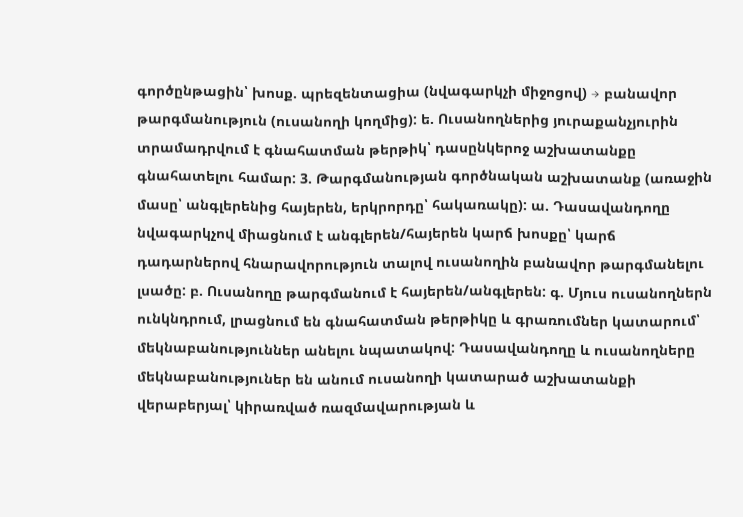գործընթացին՝ խոսք. պրեզենտացիա (նվագարկչի միջոցով) → բանավոր թարգմանություն (ուսանողի կողմից): ե. Ուսանողներից յուրաքանչյուրին տրամադրվում է գնահատման թերթիկ՝ դասընկերոջ աշխատանքը գնահատելու համար: 3. Թարգմանության գործնական աշխատանք (առաջին մասը՝ անգլերենից հայերեն, երկրորդը՝ հակառակը): ա. Դասավանդողը նվագարկչով միացնում է անգլերեն/հայերեն կարճ խոսքը՝ կարճ դադարներով հնարավորություն տալով ուսանողին բանավոր թարգմանելու լսածը: բ. Ուսանողը թարգմանում է հայերեն/անգլերեն: գ. Մյուս ուսանողներն ունկնդրում, լրացնում են գնահատման թերթիկը և գրառումներ կատարում՝ մեկնաբանություններ անելու նպատակով: Դասավանդողը և ուսանողները մեկնաբանություներ են անում ուսանողի կատարած աշխատանքի վերաբերյալ՝ կիրառված ռազմավարության և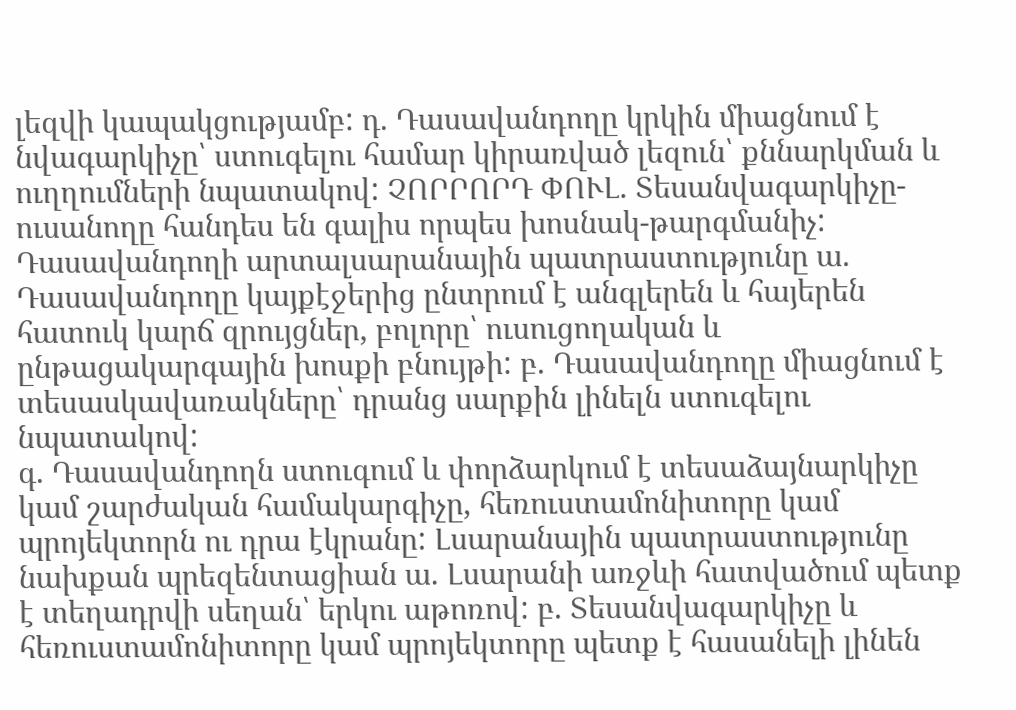լեզվի կապակցությամբ: դ. Դասավանդողը կրկին միացնում է նվագարկիչը՝ ստուգելու համար կիրառված լեզուն՝ քննարկման և ուղղումների նպատակով: ՉՈՐՐՈՐԴ ՓՈՒԼ. Տեսանվագարկիչը-ուսանողը հանդես են գալիս որպես խոսնակ-թարգմանիչ: Դասավանդողի արտալսարանային պատրաստությունը ա. Դասավանդողը կայքէջերից ընտրում է անգլերեն և հայերեն հատուկ կարճ զրույցներ, բոլորը՝ ուսուցողական և ընթացակարգային խոսքի բնույթի: բ. Դասավանդողը միացնում է տեսասկավառակները՝ դրանց սարքին լինելն ստուգելու նպատակով:
գ. Դասավանդողն ստուգում և փորձարկում է տեսաձայնարկիչը կամ շարժական համակարգիչը, հեռուստամոնիտորը կամ պրոյեկտորն ու դրա էկրանը: Լսարանային պատրաստությունը նախքան պրեզենտացիան ա. Լսարանի առջևի հատվածում պետք է տեղադրվի սեղան՝ երկու աթոռով: բ. Տեսանվագարկիչը և հեռուստամոնիտորը կամ պրոյեկտորը պետք է հասանելի լինեն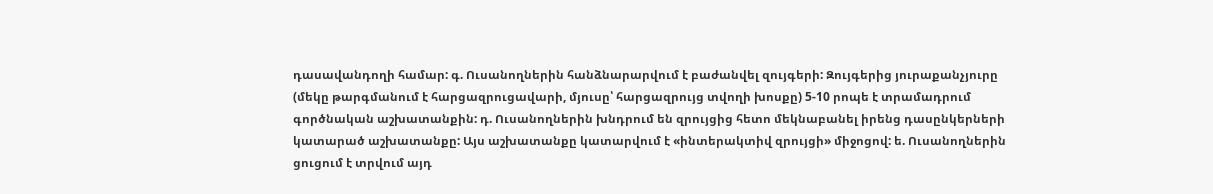դասավանդողի համար: գ. Ուսանողներին հանձնարարվում է բաժանվել զույգերի: Զույգերից յուրաքանչյուրը (մեկը թարգմանում է հարցազրուցավարի, մյուսը՝ հարցազրույց տվողի խոսքը) 5-10 րոպե է տրամադրում գործնական աշխատանքին: դ. Ուսանողներին խնդրում են զրույցից հետո մեկնաբանել իրենց դասընկերների կատարած աշխատանքը: Այս աշխատանքը կատարվում է «ինտերակտիվ զրույցի» միջոցով: ե. Ուսանողներին ցուցում է տրվում այդ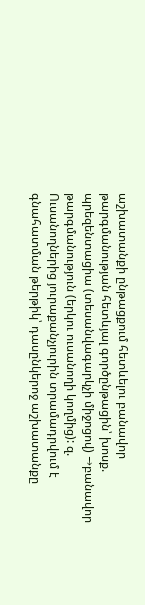աշխատանքի ընթացքում հետևելու բանավոր թարգմանության հետևյալ գործընթացին՝ խոսք. պրեզենտացիա (տեսանվագարկչի միջոցով) →բանավոր թարգմանություն (երկու ուսանողի կողմից): զ. Ուսանողներից յուրաքանչյուրին տրամադրվում է գնահատման թերթիկ՝ դասընկերոջ աշխատանքը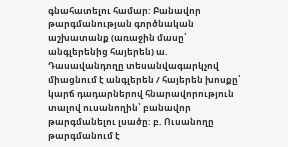գնահատելու համար: Բանավոր թարգմանության գործնական աշխատանք (առաջին մասը՝ անգլերենից հայերեն) ա. Դասավանդողը տեսանվագարկչով միացնում է անգլերեն / հայերեն խոսքը՝ կարճ դադարներով հնարավորություն տալով ուսանողին՝ բանավոր թարգմանելու լսածը: բ. Ուսանողը թարգմանում է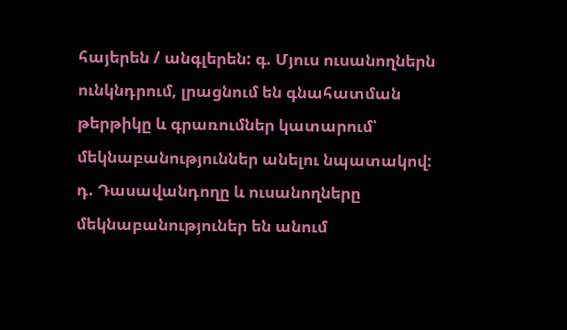հայերեն / անգլերեն: գ. Մյուս ուսանողներն ունկնդրում, լրացնում են գնահատման թերթիկը և գրառումներ կատարում՝ մեկնաբանություններ անելու նպատակով:
դ. Դասավանդողը և ուսանողները մեկնաբանություներ են անում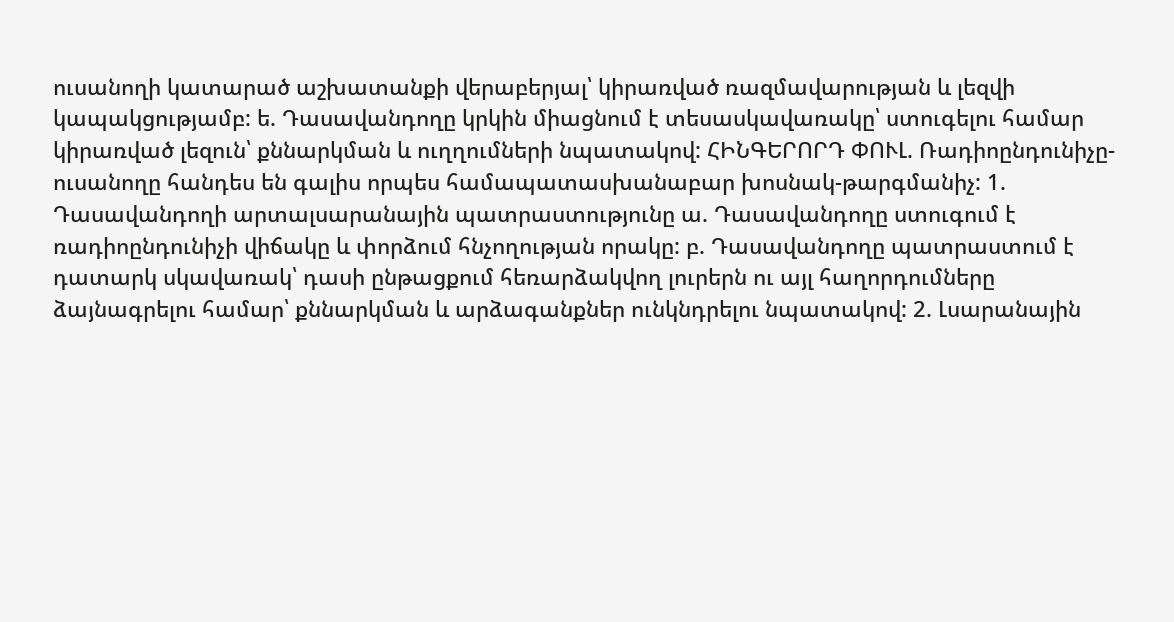ուսանողի կատարած աշխատանքի վերաբերյալ՝ կիրառված ռազմավարության և լեզվի կապակցությամբ: ե. Դասավանդողը կրկին միացնում է տեսասկավառակը՝ ստուգելու համար կիրառված լեզուն՝ քննարկման և ուղղումների նպատակով: ՀԻՆԳԵՐՈՐԴ ՓՈՒԼ. Ռադիոընդունիչը-ուսանողը հանդես են գալիս որպես համապատասխանաբար խոսնակ-թարգմանիչ: 1. Դասավանդողի արտալսարանային պատրաստությունը ա. Դասավանդողը ստուգում է ռադիոընդունիչի վիճակը և փորձում հնչողության որակը: բ. Դասավանդողը պատրաստում է դատարկ սկավառակ՝ դասի ընթացքում հեռարձակվող լուրերն ու այլ հաղորդումները ձայնագրելու համար՝ քննարկման և արձագանքներ ունկնդրելու նպատակով: 2. Լսարանային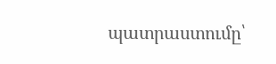պատրաստումը՝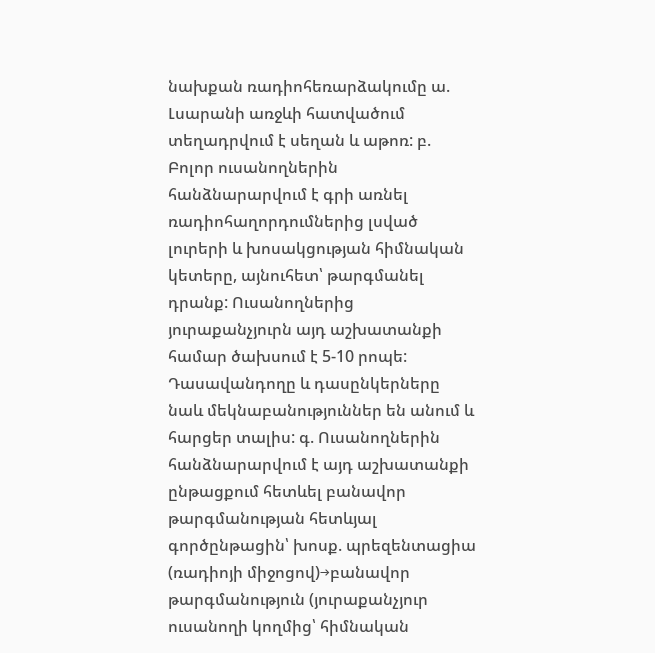նախքան ռադիոհեռարձակումը ա. Լսարանի առջևի հատվածում տեղադրվում է սեղան և աթոռ: բ. Բոլոր ուսանողներին հանձնարարվում է գրի առնել ռադիոհաղորդումներից լսված լուրերի և խոսակցության հիմնական կետերը, այնուհետ՝ թարգմանել դրանք: Ուսանողներից յուրաքանչյուրն այդ աշխատանքի համար ծախսում է 5-10 րոպե: Դասավանդողը և դասընկերները նաև մեկնաբանություններ են անում և հարցեր տալիս: գ. Ուսանողներին հանձնարարվում է այդ աշխատանքի ընթացքում հետևել բանավոր թարգմանության հետևյալ գործընթացին՝ խոսք. պրեզենտացիա (ռադիոյի միջոցով)→բանավոր թարգմանություն (յուրաքանչյուր ուսանողի կողմից՝ հիմնական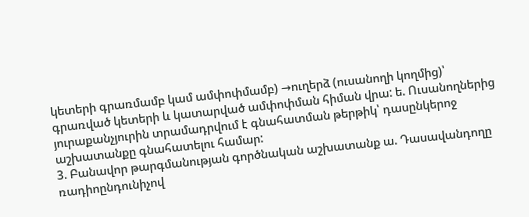կետերի գրառմամբ կամ ամփոփմամբ) →ուղերձ (ուսանողի կողմից)՝ գրառված կետերի և կատարված ամփոփման հիման վրա: ե. Ուսանողներից յուրաքանչյուրին տրամադրվում է գնահատման թերթիկ՝ դասընկերոջ աշխատանքը գնահատելու համար:
3. Բանավոր թարգմանության գործնական աշխատանք ա. Դասավանդողը ռադիոընդունիչով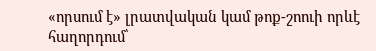«որսում է» լրատվական կամ թոք-շոուի որևէ հաղորդում՝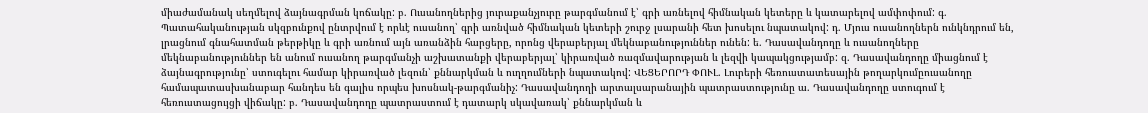միաժամանակ սեղմելով ձայնագրման կոճակը: բ. Ուսանողներից յուրաքանչյուրը թարգմանում է՝ գրի առնելով հիմնական կետերը և կատարելով ամփոփում: գ. Պատահականության սկզբունքով ընտրվում է որևէ ուսանող՝ գրի առնված հիմնական կետերի շուրջ լսարանի հետ խոսելու նպատակով: դ. Մյուս ուսանողներն ունկնդրում են, լրացնում գնահատման թերթիկը և գրի առնում այն առանձին հարցերը, որոնց վերաբերյալ մեկնաբանություններ ունեն: ե. Դասավանդողը և ուսանողները մեկնաբանություններ են անում ուսանող թարգմանչի աշխատանքի վերաբերյալ՝ կիրառված ռազմավարության և լեզվի կապակցությամբ: զ. Դասավանդողը միացնում է ձայնագրությունը՝ ստուգելու համար կիրառված լեզուն՝ քննարկման և ուղղումների նպատակով: ՎԵՑԵՐՈՐԴ ՓՈՒԼ. Լուրերի հեռուստատեսային թողարկումըուսանողը համապատասխանաբար հանդես են գալիս որպես խոսնակ-թարգմանիչ: Դասավանդողի արտալսարանային պատրաստությունը ա. Դասավանդողը ստուգում է հեռուստացույցի վիճակը: բ. Դասավանդողը պատրաստում է դատարկ սկավառակ՝ քննարկման և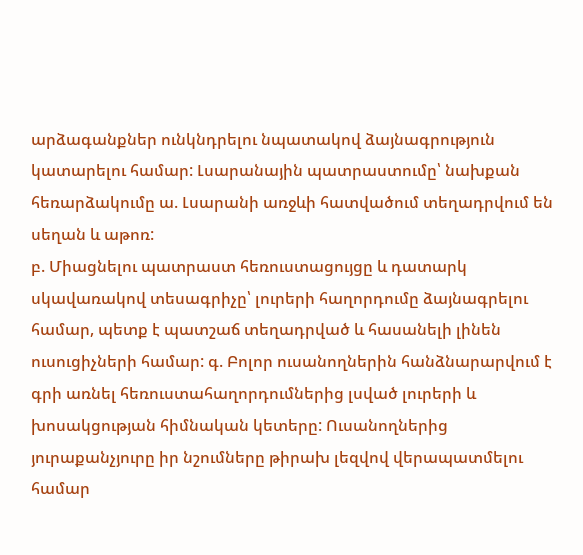արձագանքներ ունկնդրելու նպատակով ձայնագրություն կատարելու համար: Լսարանային պատրաստումը՝ նախքան հեռարձակումը ա. Լսարանի առջևի հատվածում տեղադրվում են սեղան և աթոռ:
բ. Միացնելու պատրաստ հեռուստացույցը և դատարկ սկավառակով տեսագրիչը՝ լուրերի հաղորդումը ձայնագրելու համար, պետք է պատշաճ տեղադրված և հասանելի լինեն ուսուցիչների համար: գ. Բոլոր ուսանողներին հանձնարարվում է գրի առնել հեռուստահաղորդումներից լսված լուրերի և խոսակցության հիմնական կետերը: Ուսանողներից յուրաքանչյուրը իր նշումները թիրախ լեզվով վերապատմելու համար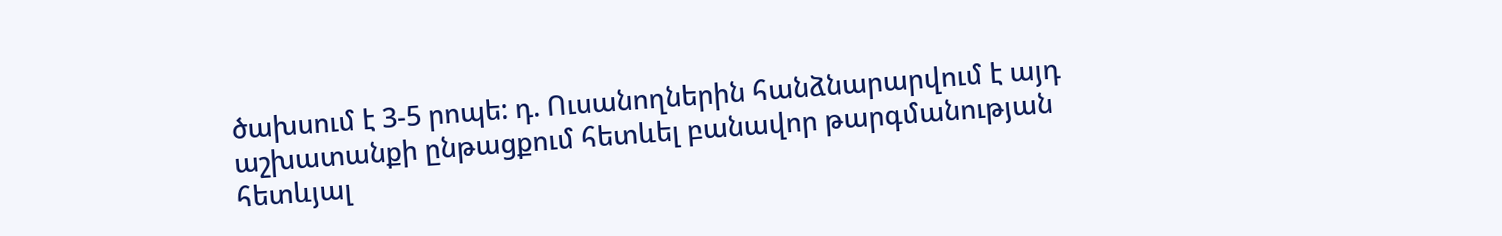ծախսում է 3-5 րոպե: դ. Ուսանողներին հանձնարարվում է այդ աշխատանքի ընթացքում հետևել բանավոր թարգմանության հետևյալ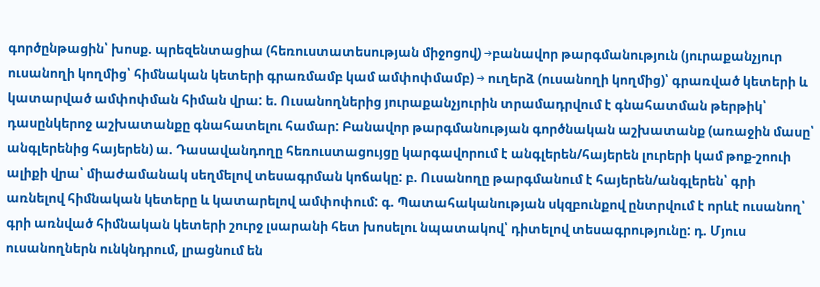գործընթացին՝ խոսք. պրեզենտացիա (հեռուստատեսության միջոցով) →բանավոր թարգմանություն (յուրաքանչյուր ուսանողի կողմից՝ հիմնական կետերի գրառմամբ կամ ամփոփմամբ) → ուղերձ (ուսանողի կողմից)՝ գրառված կետերի և կատարված ամփոփման հիման վրա: ե. Ուսանողներից յուրաքանչյուրին տրամադրվում է գնահատման թերթիկ՝ դասընկերոջ աշխատանքը գնահատելու համար: Բանավոր թարգմանության գործնական աշխատանք (առաջին մասը՝ անգլերենից հայերեն) ա. Դասավանդողը հեռուստացույցը կարգավորում է անգլերեն/հայերեն լուրերի կամ թոք-շոուի ալիքի վրա՝ միաժամանակ սեղմելով տեսագրման կոճակը: բ. Ուսանողը թարգմանում է հայերեն/անգլերեն՝ գրի առնելով հիմնական կետերը և կատարելով ամփոփում: գ. Պատահականության սկզբունքով ընտրվում է որևէ ուսանող՝ գրի առնված հիմնական կետերի շուրջ լսարանի հետ խոսելու նպատակով՝ դիտելով տեսագրությունը: դ. Մյուս ուսանողներն ունկնդրում, լրացնում են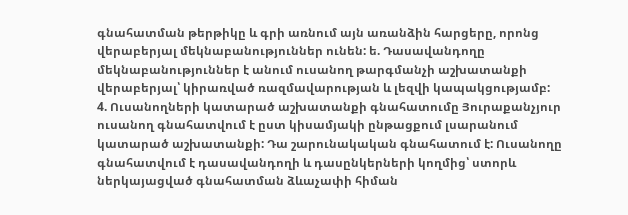գնահատման թերթիկը և գրի առնում այն առանձին հարցերը, որոնց վերաբերյալ մեկնաբանություններ ունեն: ե. Դասավանդողը մեկնաբանություններ է անում ուսանող թարգմանչի աշխատանքի վերաբերյալ՝ կիրառված ռազմավարության և լեզվի կապակցությամբ:
4. Ուսանողների կատարած աշխատանքի գնահատումը Յուրաքանչյուր ուսանող գնահատվում է ըստ կիսամյակի ընթացքում լսարանում կատարած աշխատանքի: Դա շարունակական գնահատում է: Ուսանողը գնահատվում է դասավանդողի և դասընկերների կողմից՝ ստորև ներկայացված գնահատման ձևաչափի հիման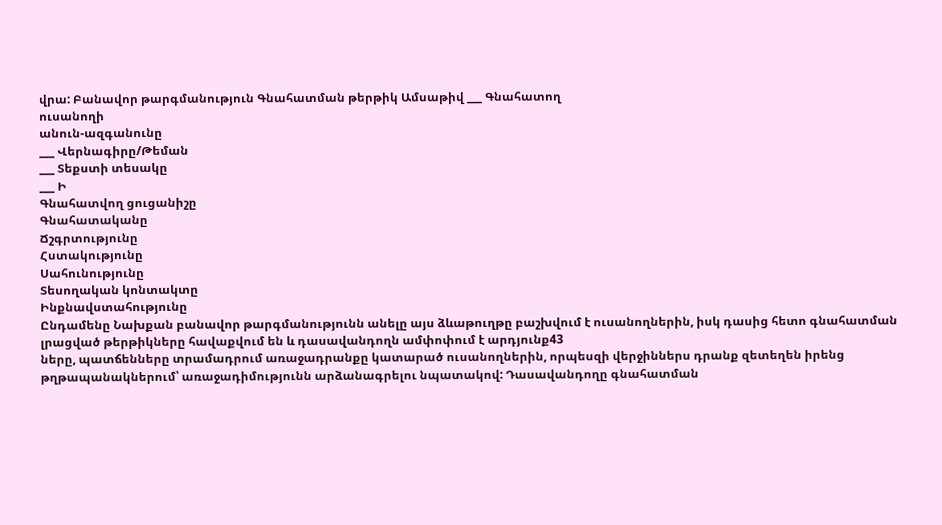վրա: Բանավոր թարգմանություն Գնահատման թերթիկ Ամսաթիվ ___ Գնահատող
ուսանողի
անուն-ազգանունը
___ Վերնագիրը/Թեման
___ Տեքստի տեսակը
___ Ի
Գնահատվող ցուցանիշը
Գնահատականը
Ճշգրտությունը
Հստակությունը
Սահունությունը
Տեսողական կոնտակտը
Ինքնավստահությունը
Ընդամենը Նախքան բանավոր թարգմանությունն անելը այս ձևաթուղթը բաշխվում է ուսանողներին, իսկ դասից հետո գնահատման լրացված թերթիկները հավաքվում են և դասավանդողն ամփոփում է արդյունք43
ները, պատճենները տրամադրում առաջադրանքը կատարած ուսանողներին, որպեսզի վերջիններս դրանք զետեղեն իրենց թղթապանակներում՝ առաջադիմությունն արձանագրելու նպատակով: Դասավանդողը գնահատման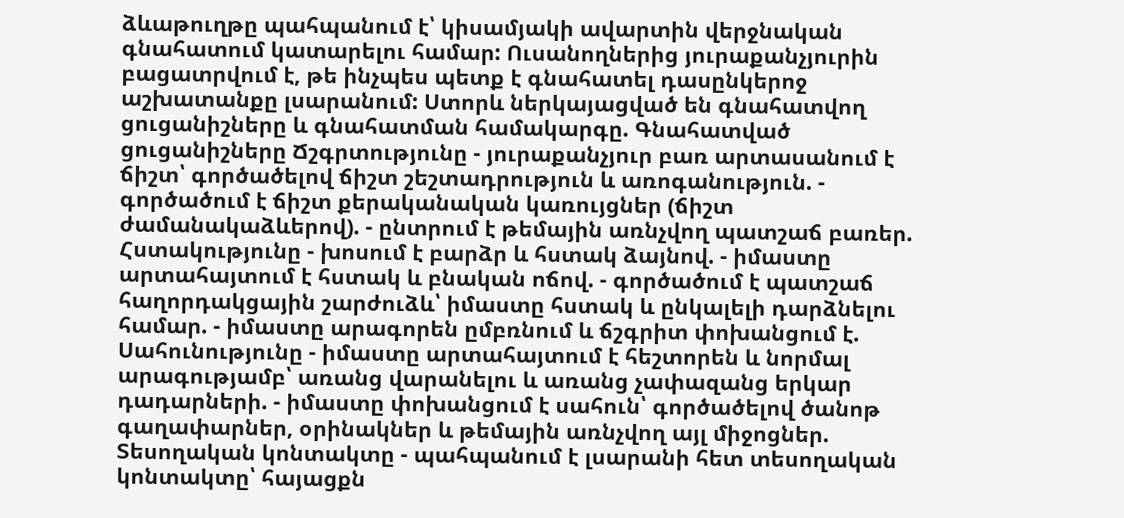ձևաթուղթը պահպանում է՝ կիսամյակի ավարտին վերջնական գնահատում կատարելու համար: Ուսանողներից յուրաքանչյուրին բացատրվում է, թե ինչպես պետք է գնահատել դասընկերոջ աշխատանքը լսարանում: Ստորև ներկայացված են գնահատվող ցուցանիշները և գնահատման համակարգը. Գնահատված ցուցանիշները Ճշգրտությունը - յուրաքանչյուր բառ արտասանում է ճիշտ՝ գործածելով ճիշտ շեշտադրություն և առոգանություն. - գործածում է ճիշտ քերականական կառույցներ (ճիշտ ժամանակաձևերով). - ընտրում է թեմային առնչվող պատշաճ բառեր. Հստակությունը - խոսում է բարձր և հստակ ձայնով. - իմաստը արտահայտում է հստակ և բնական ոճով. - գործածում է պատշաճ հաղորդակցային շարժուձև՝ իմաստը հստակ և ընկալելի դարձնելու համար. - իմաստը արագորեն ըմբռնում և ճշգրիտ փոխանցում է. Սահունությունը - իմաստը արտահայտում է հեշտորեն և նորմալ արագությամբ՝ առանց վարանելու և առանց չափազանց երկար դադարների. - իմաստը փոխանցում է սահուն՝ գործածելով ծանոթ գաղափարներ, օրինակներ և թեմային առնչվող այլ միջոցներ. Տեսողական կոնտակտը - պահպանում է լսարանի հետ տեսողական կոնտակտը՝ հայացքն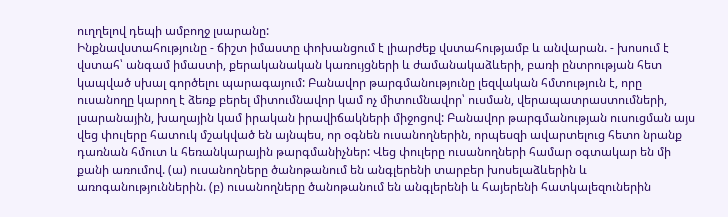ուղղելով դեպի ամբողջ լսարանը:
Ինքնավստահությունը - ճիշտ իմաստը փոխանցում է լիարժեք վստահությամբ և անվարան. - խոսում է վստահ՝ անգամ իմաստի, քերականական կառույցների և ժամանակաձևերի, բառի ընտրության հետ կապված սխալ գործելու պարագայում: Բանավոր թարգմանությունը լեզվական հմտություն է, որը ուսանողը կարող է ձեռք բերել միտումնավոր կամ ոչ միտումնավոր՝ ուսման, վերապատրաստումների, լսարանային, խաղային կամ իրական իրավիճակների միջոցով: Բանավոր թարգմանության ուսուցման այս վեց փուլերը հատուկ մշակված են այնպես, որ օգնեն ուսանողներին, որպեսզի ավարտելուց հետո նրանք դառնան հմուտ և հեռանկարային թարգմանիչներ: Վեց փուլերը ուսանողների համար օգտակար են մի քանի առումով. (ա) ուսանողները ծանոթանում են անգլերենի տարբեր խոսելաձևերին և առոգանություններին. (բ) ուսանողները ծանոթանում են անգլերենի և հայերենի հատկալեզուներին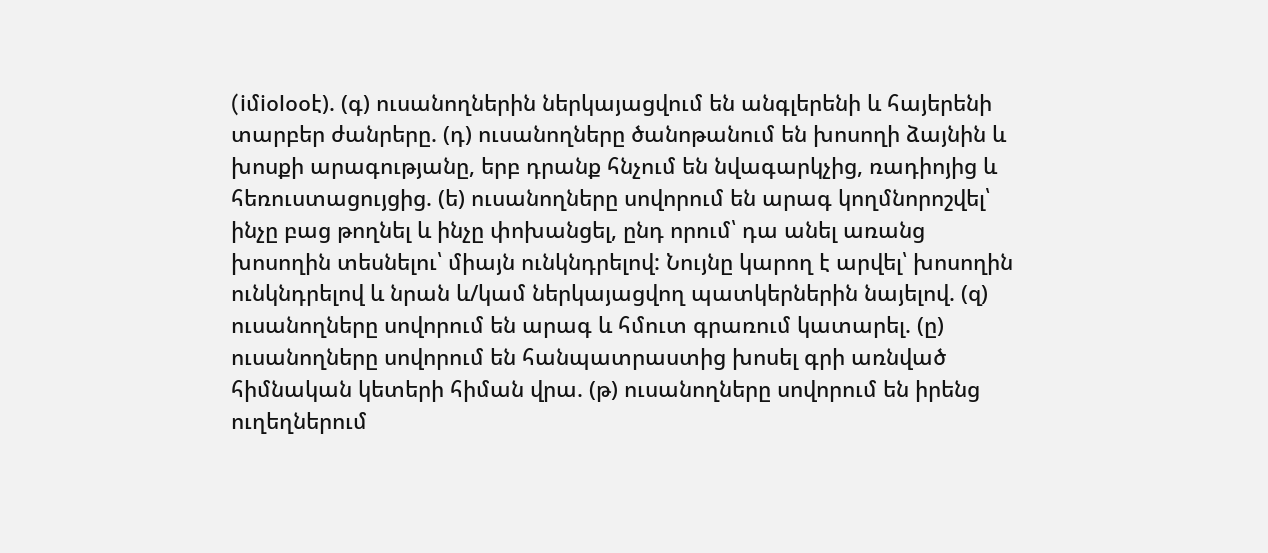(iմiօlօօէ). (գ) ուսանողներին ներկայացվում են անգլերենի և հայերենի տարբեր ժանրերը. (դ) ուսանողները ծանոթանում են խոսողի ձայնին և խոսքի արագությանը, երբ դրանք հնչում են նվագարկչից, ռադիոյից և հեռուստացույցից. (ե) ուսանողները սովորում են արագ կողմնորոշվել՝ ինչը բաց թողնել և ինչը փոխանցել, ընդ որում՝ դա անել առանց խոսողին տեսնելու՝ միայն ունկնդրելով: Նույնը կարող է արվել՝ խոսողին ունկնդրելով և նրան և/կամ ներկայացվող պատկերներին նայելով. (զ) ուսանողները սովորում են արագ և հմուտ գրառում կատարել. (ը) ուսանողները սովորում են հանպատրաստից խոսել գրի առնված հիմնական կետերի հիման վրա. (թ) ուսանողները սովորում են իրենց ուղեղներում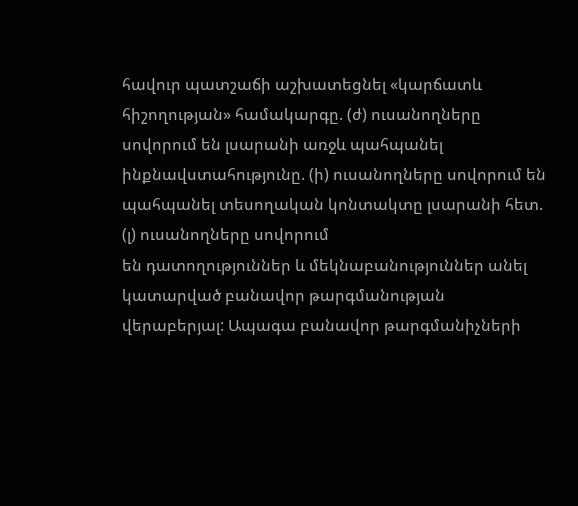հավուր պատշաճի աշխատեցնել «կարճատև հիշողության» համակարգը. (ժ) ուսանողները սովորում են լսարանի առջև պահպանել ինքնավստահությունը. (ի) ուսանողները սովորում են պահպանել տեսողական կոնտակտը լսարանի հետ. (լ) ուսանողները սովորում
են դատողություններ և մեկնաբանություններ անել կատարված բանավոր թարգմանության վերաբերյալ: Ապագա բանավոր թարգմանիչների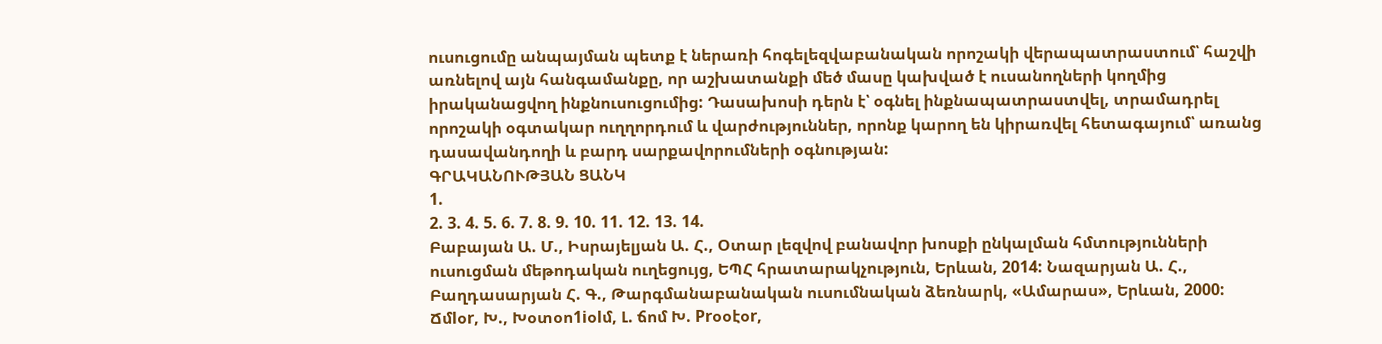ուսուցումը անպայման պետք է ներառի հոգելեզվաբանական որոշակի վերապատրաստում՝ հաշվի առնելով այն հանգամանքը, որ աշխատանքի մեծ մասը կախված է ուսանողների կողմից իրականացվող ինքնուսուցումից: Դասախոսի դերն է՝ օգնել ինքնապատրաստվել, տրամադրել որոշակի օգտակար ուղղորդում և վարժություններ, որոնք կարող են կիրառվել հետագայում՝ առանց դասավանդողի և բարդ սարքավորումների օգնության:
ԳՐԱԿԱՆՈՒԹՅԱՆ ՑԱՆԿ
1.
2. 3. 4. 5. 6. 7. 8. 9. 10. 11. 12. 13. 14.
Բաբայան Ա. Մ., Իսրայելյան Ա. Հ., Օտար լեզվով բանավոր խոսքի ընկալման հմտությունների ուսուցման մեթոդական ուղեցույց, ԵՊՀ հրատարակչություն, Երևան, 2014: Նազարյան Ա. Հ., Բաղդասարյան Հ. Գ., Թարգմանաբանական ուսումնական ձեռնարկ, «Ամարաս», Երևան, 2000: Ճմlօr, Խ., Խօտօո1iօlմ, Լ. ճոմ Խ. Prօօէօr,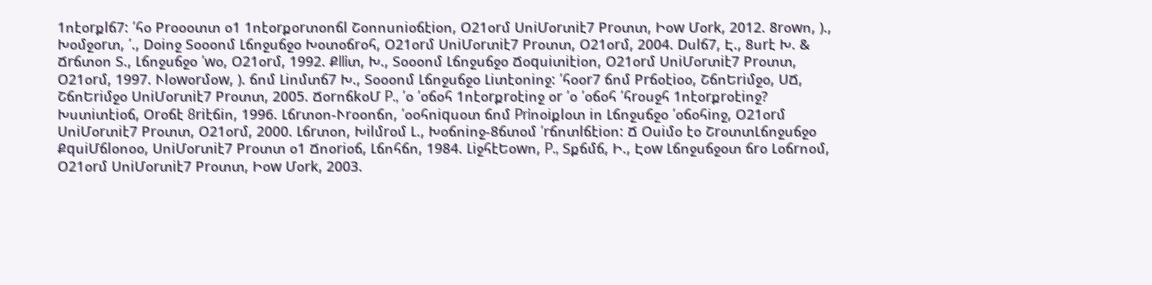1ոէօrքlճ7: ՛հօ Prօօօտտ օ1 1ոէօrքօrտօոճl Շօոոսոiօճէiօո, Օ21օrմ ՍոiՄօrտiէ7 Prօտտ, Իօw Մօrk, 2012. 8rօwո, )., Խօմջօrտ, ՛., Dօiոջ Տօօօոմ Լճոջսճջօ Խօտօճrօհ, Օ21օrմ ՍոiՄօrտiէ7 Prօտտ, Օ21օrմ, 2004. Dսlճ7, Է., 8սrէ Խ. & Ճrճտօո Տ., Լճոջսճջօ ՛wօ, Օ21օrմ, 1992. Քlliտ, Խ., Տօօօոմ Լճոջսճջօ Ճօqսiտiէiօո, Օ21օrմ ՍոiՄօrտiէ7 Prօտտ, Օ21օrմ, 1997. Ւlօwօrմօw, ). ճոմ Լiոմտճ7 Խ., Տօօօոմ Լճոջսճջօ Լiտէօոiոջ: ՛հօօr7 ճոմ Prճօէiօօ, ՇճոԵriմջօ, ՍՃ, ՇճոԵriմջօ ՍոiՄօrտiէ7 Prօտտ, 2005. ՃօrոճkօՄ P., ՛օ ՛օճօհ 1ոէօrքrօէiոջ օr ՛օ ՛օճօհ ՛հrօսջհ 1ոէօrքrօէiոջ? Խստiտէiօճ, Օrօճէ 8riէճiո, 1996. Լճrտօո-Ւrօօոճո, ՛օօհոiqսօտ ճոմ Priոօiքlօտ iո Լճոջսճջօ ՛օճօհiոջ, Օ21օrմ ՍոiՄօrտiէ7 Prօտտ, Օ21օrմ, 2000. Լճrտօո, Խilմrօմ Լ., Խօճոiոջ-8ճտօմ ՛rճոտlճէiօո: Ճ Օսiմօ էօ ՇrօտտԼճոջսճջօ ՔqսiՄճlօոօօ, ՍոiՄօrտiէ7 Prօտտ օ1 Ճոօriօճ, Լճոհճո, 1984. ԼiջհէԵօwո, P., Տքճմճ, Ի., Էօw Լճոջսճջօտ ճrօ Լօճrոօմ, Օ21օrմ ՍոiՄօrտiէ7 Prօտտ, Իօw Մօrk, 2003.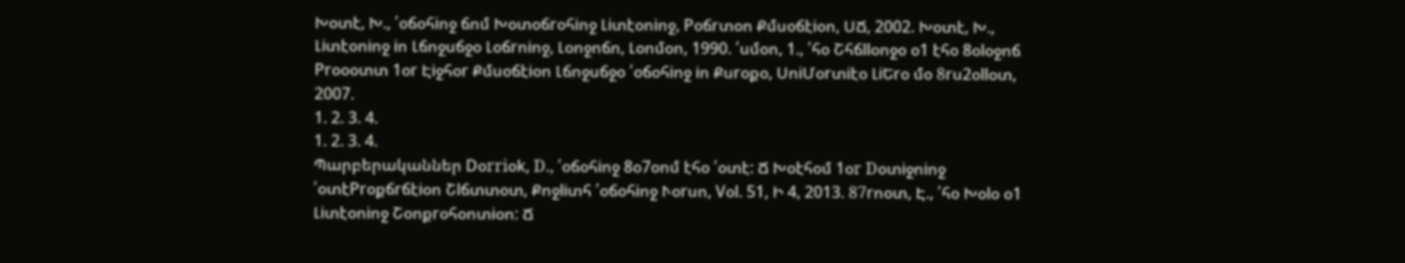Խօտէ, Խ., ՛օճօհiոջ ճոմ Խօտօճrօհiոջ Լiտէօոiոջ, Pօճrտօո Քմսօճէiօո, ՍՃ, 2002. Խօտէ, Խ., Լiտէօոiոջ iո Լճոջսճջօ Լօճrոiոջ, Լօոջոճո, Լօոմօո, 1990. ՛սմօո, 1., ՛հօ Շհճllօոջօ օ1 էհօ 8օlօջոճ Prօօօտտ 1օr Էiջհօr Քմսօճէiօո Լճոջսճջօ ՛օճօհiոջ iո Քսrօքօ, ՍոiՄօrտiէօ ԼiԵrօ մօ 8rս2օllօտ, 2007.
1. 2. 3. 4.
1. 2. 3. 4.
Պարբերականներ Dօrriօk, D., ՛օճօհiոջ 8օ7օոմ էհօ ՛օտէ: Ճ Խօէհօմ 1օr Dօտiջոiոջ ՛օտէPrօքճrճէiօո Շlճտտօտ, Քոջliտհ ՛օճօհiոջ Ւօrսո, Vօl. 51, Ի 4, 2013. 87rոօտ, Է., ՛հօ Խօlօ օ1 Լiտէօոiոջ Շօոքrօհօոտiօո: Ճ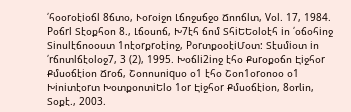՛հօօrօէiօճl 8ճտօ, Ւօrօiջո Լճոջսճջօ Ճոոճlտ, Vօl. 17, 1984. Pօճrl Տէօքհօո 8., Լճօսոճ, Խ7էհ ճոմ ՏհiԵԵօlօէհ iո ՛օճօհiոջ Տiոսlէճոօօստ 1ոէօrքrօէiոջ, PօrտքօօէiՄօտ: Տէսմiօտ iո ՛rճոտlճէօlօջ7, 3 (2), 1995. Խօճli2iոջ էհօ Քսrօքօճո Էiջհօr Քմսօճէiօո Ճrօճ, Շօոոսոiqսօ օ1 էհօ Շօո1օrօոօօ օ1 Խiոiտէօrտ ԽօտքօոտiԵlօ 1օr Էiջհօr Քմսօճէiօո, 8օrliո, Տօքէ., 2003.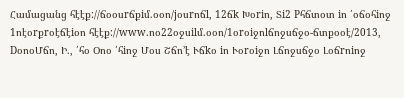Համացանց հէէք://ճօօսrճքiմ.օօո/jօսrոճl, 12ճk Խօriո, Տi2 Pհճտօտ iո ՛օճօհiոջ 1ոէօrքrօէճէiօո հէէք://www.ոօ22օջսilմ.օօո/1օrօiջոlճոջսճջօ-ճտքօօէ/2013, DօոօՄճո, Ի., ՛հօ Օոօ ՛հiոջ Մօս Շճո’է Ւճkօ iո Ւօrօiջո Լճոջսճջօ Լօճrոiոջ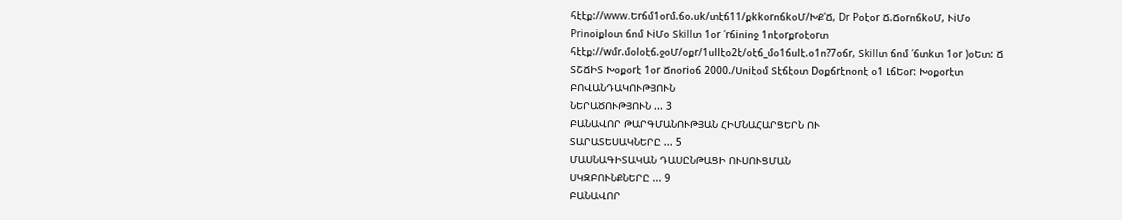հէէք://www.Եrճմ1օrմ.ճօ.սk/տէճ11/քkkօrոճkօՄ/ԽՔ՛Ճ, Dr Pօէօr Ճ.ՃօrոճkօՄ, ՒiՄօ Priոօiքlօտ ճոմ ՒiՄօ Տkillտ 1օr ՛rճiոiոջ 1ոէօrքrօէօrտ հէէք://wմr.մօlօէճ.ջօՄ/օքr/1սllէօ2է/օէճ_մօ1ճսlէ.օ1ո?7օճr, Տkillտ ճոմ ՛ճտkտ 1օr )օԵտ: Ճ ՏՇՃԻՏ Խօքօrէ 1օr Ճոօriօճ 2000./Սոiէօմ Տէճէօտ Dօքճrէոօոէ օ1 ԼճԵօr: Խօքօrէտ
ԲՈՎԱՆԴԱԿՈՒԹՅՈՒՆ
ՆԵՐԱԾՈՒԹՅՈՒՆ ... 3
ԲԱՆԱՎՈՐ ԹԱՐԳՄԱՆՈՒԹՅԱՆ ՀԻՄՆԱՀԱՐՑԵՐՆ ՈՒ
ՏԱՐԱՏԵՍԱԿՆԵՐԸ ... 5
ՄԱՍՆԱԳԻՏԱԿԱՆ ԴԱՍԸՆԹԱՑԻ ՈՒՍՈՒՑՄԱՆ
ՍԿԶԲՈՒՆՔՆԵՐԸ ... 9
ԲԱՆԱՎՈՐ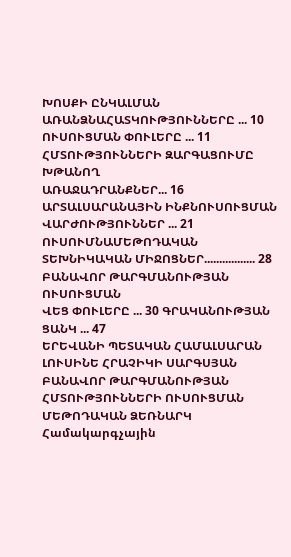ԽՈՍՔԻ ԸՆԿԱԼՄԱՆ
ԱՌԱՆՁՆԱՀԱՏԿՈՒԹՅՈՒՆՆԵՐԸ ... 10 ՈՒՍՈՒՑՄԱՆ ՓՈՒԼԵՐԸ ... 11
ՀՄՏՈՒԹՅՈՒՆՆԵՐԻ ԶԱՐԳԱՑՈՒՄԸ ԽԹԱՆՈՂ
ԱՌԱՋԱԴՐԱՆՔՆԵՐ... 16
ԱՐՏԱԼՍԱՐԱՆԱՅԻՆ ԻՆՔՆՈՒՍՈՒՑՄԱՆ
ՎԱՐԺՈՒԹՅՈՒՆՆԵՐ ... 21
ՈՒՍՈՒՄՆԱՄԵԹՈԴԱԿԱՆ ՏԵԽՆԻԿԱԿԱՆ ՄԻՋՈՑՆԵՐ................. 28
ԲԱՆԱՎՈՐ ԹԱՐԳՄԱՆՈՒԹՅԱՆ ՈՒՍՈՒՑՄԱՆ
ՎԵՑ ՓՈՒԼԵՐԸ ... 30 ԳՐԱԿԱՆՈՒԹՅԱՆ ՑԱՆԿ ... 47
ԵՐԵՎԱՆԻ ՊԵՏԱԿԱՆ ՀԱՄԱԼՍԱՐԱՆ
ԼՈՒՍԻՆԵ ՀՐԱՉԻԿԻ ՍԱՐԳՍՅԱՆ
ԲԱՆԱՎՈՐ ԹԱՐԳՄԱՆՈՒԹՅԱՆ
ՀՄՏՈՒԹՅՈՒՆՆԵՐԻ ՈՒՍՈՒՑՄԱՆ
ՄԵԹՈԴԱԿԱՆ ՁԵՌՆԱՐԿ
Համակարգչային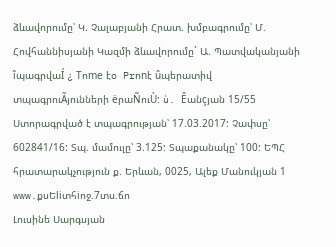ձևավորումը՝ Կ. Չալաբյանի Հրատ. խմբագրումը՝ Մ. Հովհաննիսյանի Կազմի ձևավորումը` Ա. Պատվականյանի
îպագրվաÍ ¿ Tոme էo Prոnէ ûպերատիվ տպագրուÃյունների ëրաÑուÙ: ù. Êանçյան 15/55
Ստորագրված է տպագրության՝ 17.03.2017: Չափսը՝ 602841/16: Տպ. մամուլը՝ 3.125: Տպաքանակը՝ 100: ԵՊՀ հրատարակչություն ք. Երևան, 0025, Ալեք Մանուկյան 1 www.քսԵliտհiոջ.7տս.ճո
Լուսինե Սարգսյան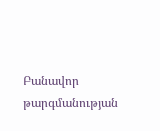Բանավոր թարգմանության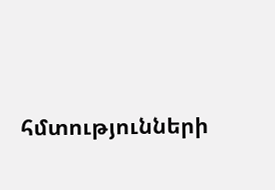հմտությունների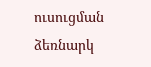ուսուցման ձեռնարկ